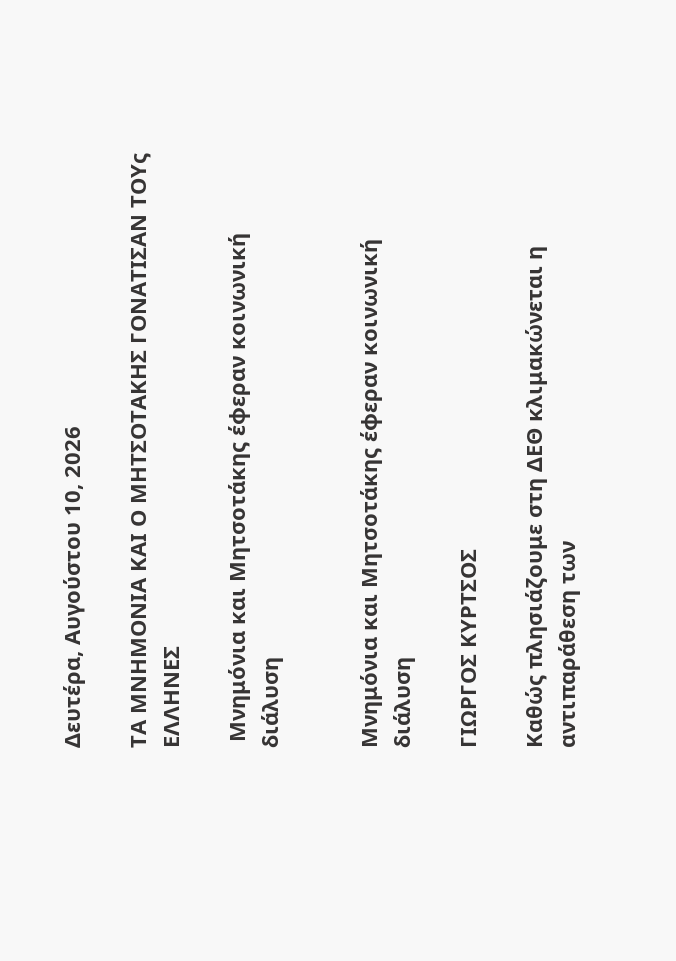Δευτέρα, Αυγούστου 10, 2026

ΤΑ ΜΝΗΜΟΝΙΑ ΚΑΙ Ο ΜΗΤΣΟΤΑΚΗΣ ΓΟΝΑΤΙΣΑΝ ΤΟΥς ΕΛΛΗΝΕΣ

 Μνημόνια και Μητσοτάκης έφεραν κοινωνική διάλυση


Μνημόνια και Μητσοτάκης έφεραν κοινωνική διάλυση

ΓΙΩΡΓΟΣ ΚΥΡΤΣΟΣ

Καθώς πλησιάζουμε στη ΔΕΘ κλιμακώνεται η αντιπαράθεση των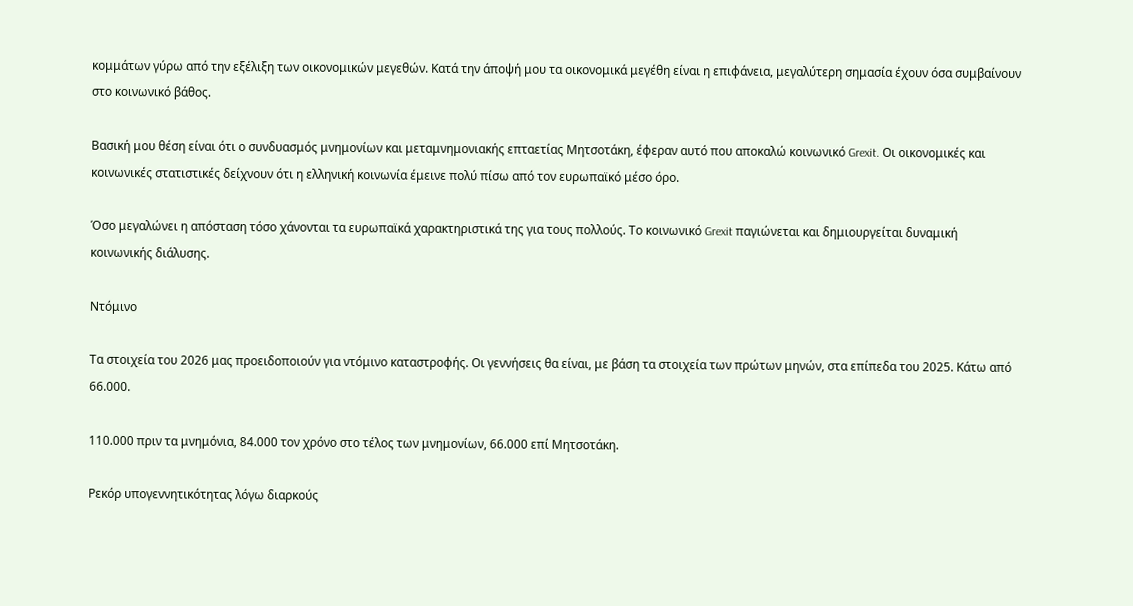κομμάτων γύρω από την εξέλιξη των οικονομικών μεγεθών. Κατά την άποψή μου τα οικονομικά μεγέθη είναι η επιφάνεια, μεγαλύτερη σημασία έχουν όσα συμβαίνουν στο κοινωνικό βάθος.

Βασική μου θέση είναι ότι ο συνδυασμός μνημονίων και μεταμνημονιακής επταετίας Μητσοτάκη, έφεραν αυτό που αποκαλώ κοινωνικό Grexit. Οι οικονομικές και κοινωνικές στατιστικές δείχνουν ότι η ελληνική κοινωνία έμεινε πολύ πίσω από τον ευρωπαϊκό μέσο όρο.

Όσο μεγαλώνει η απόσταση τόσο χάνονται τα ευρωπαϊκά χαρακτηριστικά της για τους πολλούς. Το κοινωνικό Grexit παγιώνεται και δημιουργείται δυναμική κοινωνικής διάλυσης.

Ντόμινο

Τα στοιχεία του 2026 μας προειδοποιούν για ντόμινο καταστροφής. Οι γεννήσεις θα είναι, με βάση τα στοιχεία των πρώτων μηνών, στα επίπεδα του 2025. Κάτω από 66.000.

110.000 πριν τα μνημόνια, 84.000 τον χρόνο στο τέλος των μνημονίων, 66.000 επί Μητσοτάκη.

Ρεκόρ υπογεννητικότητας λόγω διαρκούς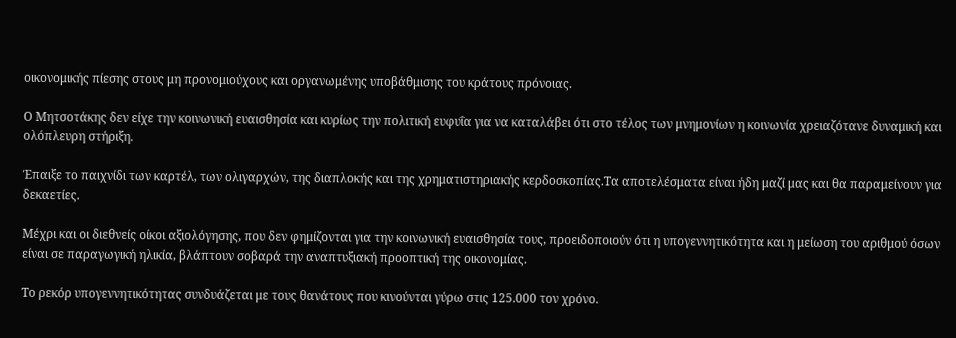οικονομικής πίεσης στους μη προνομιούχους και οργανωμένης υποβάθμισης του κράτους πρόνοιας.

Ο Μητσοτάκης δεν είχε την κοινωνική ευαισθησία και κυρίως την πολιτική ευφυΐα για να καταλάβει ότι στο τέλος των μνημονίων η κοινωνία χρειαζότανε δυναμική και ολόπλευρη στήριξη.

Έπαιξε το παιχνίδι των καρτέλ, των ολιγαρχών, της διαπλοκής και της χρηματιστηριακής κερδοσκοπίας.Τα αποτελέσματα είναι ήδη μαζί μας και θα παραμείνουν για δεκαετίες.

Μέχρι και οι διεθνείς οίκοι αξιολόγησης, που δεν φημίζονται για την κοινωνική ευαισθησία τους, προειδοποιούν ότι η υπογεννητικότητα και η μείωση του αριθμού όσων είναι σε παραγωγική ηλικία, βλάπτουν σοβαρά την αναπτυξιακή προοπτική της οικονομίας.

Το ρεκόρ υπογεννητικότητας συνδυάζεται με τους θανάτους που κινούνται γύρω στις 125.000 τον χρόνο.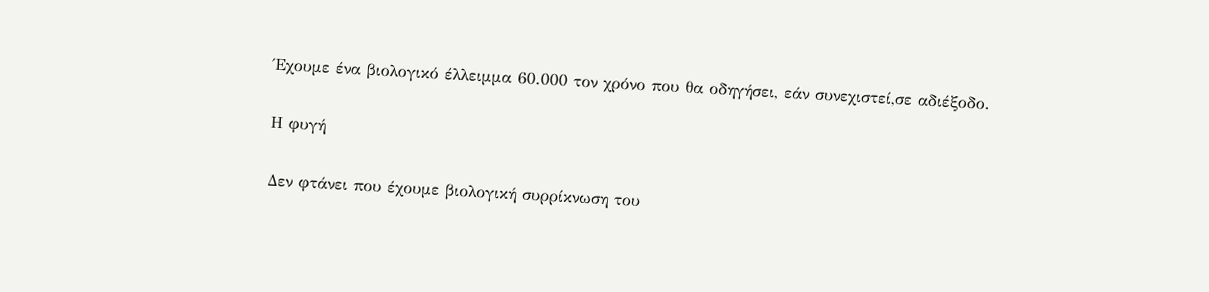Έχουμε ένα βιολογικό έλλειμμα 60.000 τον χρόνο που θα οδηγήσει, εάν συνεχιστεί,σε αδιέξοδο.

Η φυγή

Δεν φτάνει που έχουμε βιολογική συρρίκνωση του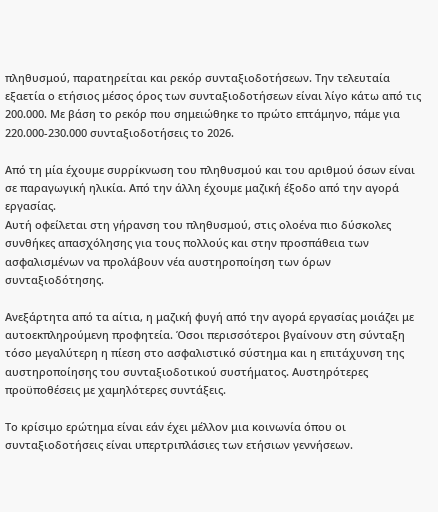πληθυσμού, παρατηρείται και ρεκόρ συνταξιοδοτήσεων. Την τελευταία εξαετία ο ετήσιος μέσος όρος των συνταξιοδοτήσεων είναι λίγο κάτω από τις 200.000. Με βάση το ρεκόρ που σημειώθηκε το πρώτο επτάμηνο, πάμε για 220.000-230.000 συνταξιοδοτήσεις το 2026.

Από τη μία έχουμε συρρίκνωση του πληθυσμού και του αριθμού όσων είναι σε παραγωγική ηλικία. Από την άλλη έχουμε μαζική έξοδο από την αγορά εργασίας.
Αυτή οφείλεται στη γήρανση του πληθυσμού, στις ολοένα πιο δύσκολες συνθήκες απασχόλησης για τους πολλούς και στην προσπάθεια των ασφαλισμένων να προλάβουν νέα αυστηροποίηση των όρων συνταξιοδότησης.

Ανεξάρτητα από τα αίτια, η μαζική φυγή από την αγορά εργασίας μοιάζει με αυτοεκπληρούμενη προφητεία. Όσοι περισσότεροι βγαίνουν στη σύνταξη τόσο μεγαλύτερη η πίεση στο ασφαλιστικό σύστημα και η επιτάχυνση της αυστηροποίησης του συνταξιοδοτικού συστήματος. Αυστηρότερες προϋποθέσεις με χαμηλότερες συντάξεις.

Το κρίσιμο ερώτημα είναι εάν έχει μέλλον μια κοινωνία όπου οι συνταξιοδοτήσεις είναι υπερτριπλάσιες των ετήσιων γεννήσεων.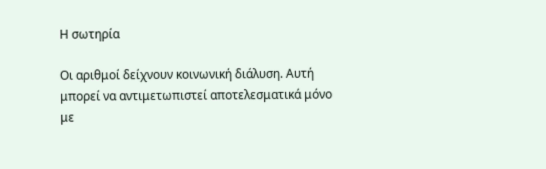Η σωτηρία

Οι αριθμοί δείχνουν κοινωνική διάλυση. Αυτή μπορεί να αντιμετωπιστεί αποτελεσματικά μόνο με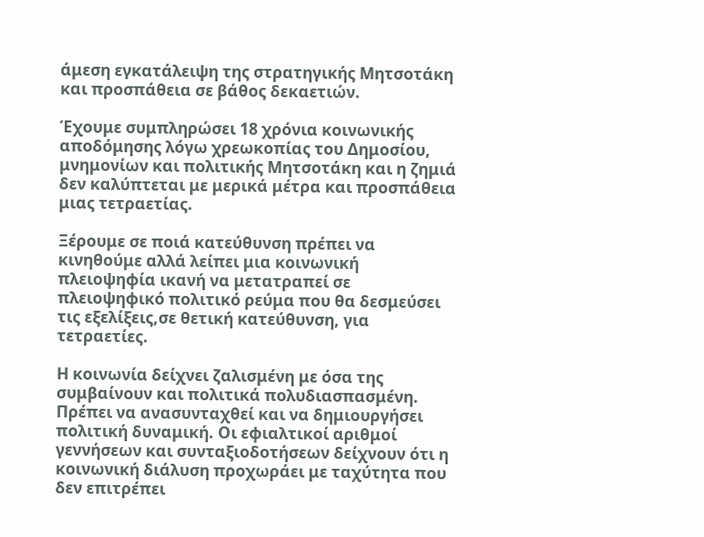άμεση εγκατάλειψη της στρατηγικής Μητσοτάκη και προσπάθεια σε βάθος δεκαετιών.

Έχουμε συμπληρώσει 18 χρόνια κοινωνικής αποδόμησης λόγω χρεωκοπίας του Δημοσίου, μνημονίων και πολιτικής Μητσοτάκη και η ζημιά δεν καλύπτεται με μερικά μέτρα και προσπάθεια μιας τετραετίας.

Ξέρουμε σε ποιά κατεύθυνση πρέπει να κινηθούμε αλλά λείπει μια κοινωνική πλειοψηφία ικανή να μετατραπεί σε πλειοψηφικό πολιτικό ρεύμα που θα δεσμεύσει τις εξελίξεις,σε θετική κατεύθυνση, για τετραετίες.

Η κοινωνία δείχνει ζαλισμένη με όσα της συμβαίνουν και πολιτικά πολυδιασπασμένη. Πρέπει να ανασυνταχθεί και να δημιουργήσει πολιτική δυναμική. Οι εφιαλτικοί αριθμοί γεννήσεων και συνταξιοδοτήσεων δείχνουν ότι η κοινωνική διάλυση προχωράει με ταχύτητα που δεν επιτρέπει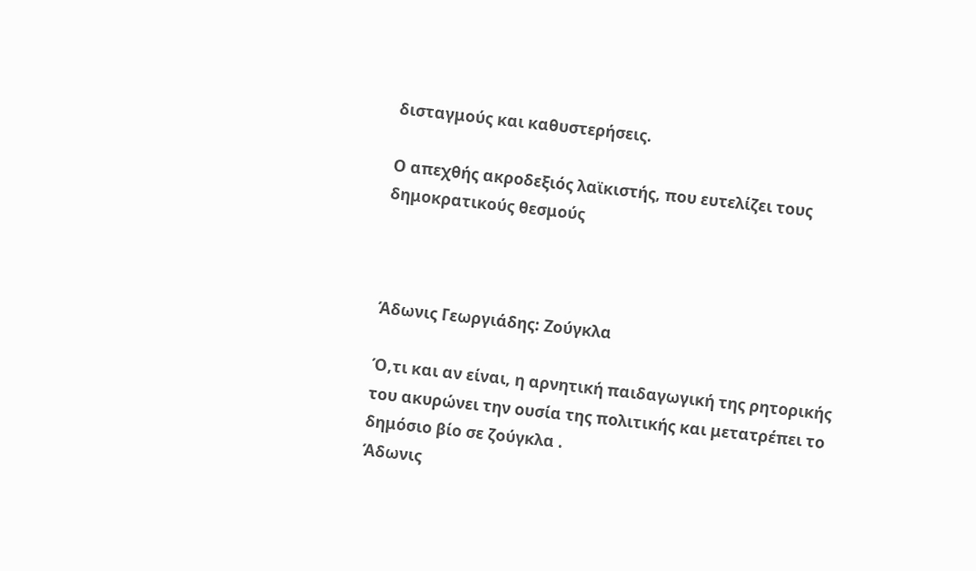δισταγμούς και καθυστερήσεις.

Ο απεχθής ακροδεξιός λαϊκιστής, που ευτελίζει τους δημοκρατικούς θεσμούς



Άδωνις Γεωργιάδης: Ζούγκλα

Ό,τι και αν είναι, η αρνητική παιδαγωγική της ρητορικής του ακυρώνει την ουσία της πολιτικής και μετατρέπει το δημόσιο βίο σε ζούγκλα .
Άδωνις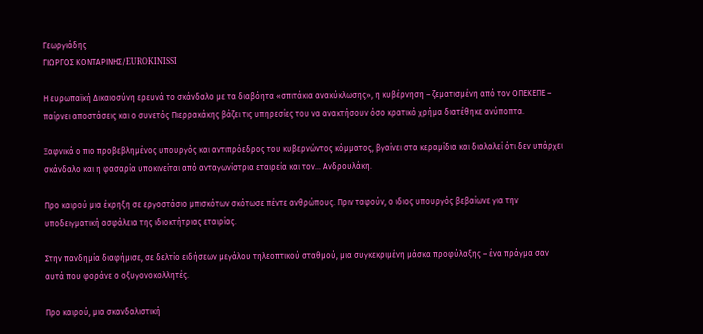Γεωργιάδης
ΓΙΩΡΓΟΣ ΚΟΝΤΑΡΙΝΗΣ/EUROKINISSI

Η ευρωπαϊκή Δικαιοσύνη ερευνά το σκάνδαλο με τα διαβόητα «σπιτάκια ανακύκλωσης», η κυβέρνηση – ζεματισμένη από τον ΟΠΕΚΕΠΕ – παίρνει αποστάσεις και ο συνετός Πιερρακάκης βάζει τις υπηρεσίες του να ανακτήσουν όσο κρατικό χρήμα διατέθηκε ανύποπτα.

Ξαφνικά ο πιο προβεβλημένος υπουργός και αντιπρόεδρος του κυβερνώντος κόμματος, βγαίνει στα κεραμίδια και διαλαλεί ότι δεν υπάρχει σκάνδαλο και η φασαρία υποκινείται από ανταγωνίστρια εταιρεία και τον… Ανδρουλάκη.

Προ καιρού μια έκρηξη σε εργοστάσιο μπισκότων σκότωσε πέντε ανθρώπους. Πριν ταφούν, ο ιδιος υπουργός βεβαίωνε για την υποδειγματική ασφάλεια της ιδιοκτήτριας εταιρίας.

Στην πανδημία διαφήμισε, σε δελτίο ειδήσεων μεγάλου τηλεοπτικού σταθμού, μια συγκεκριμένη μάσκα προφύλαξης – ένα πράγμα σαν αυτά που φοράνε ο οξυγονοκολλητές.

Προ καιρού, μια σκανδαλιστική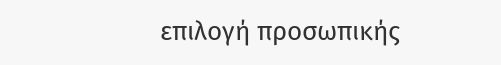επιλογή προσωπικής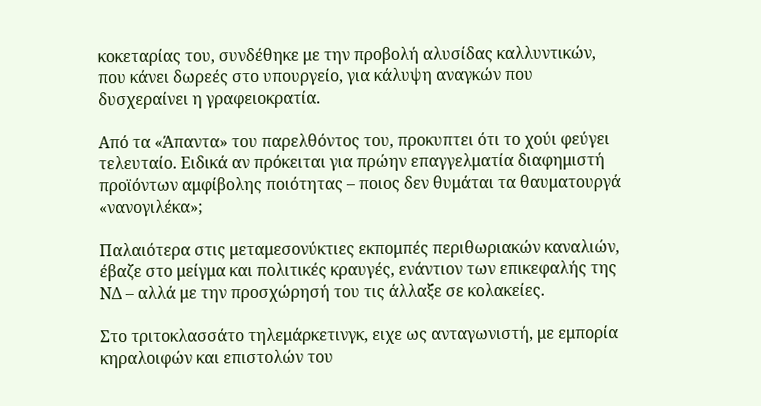κοκεταρίας του, συνδέθηκε με την προβολή αλυσίδας καλλυντικών, που κάνει δωρεές στο υπουργείο, για κάλυψη αναγκών που δυσχεραίνει η γραφειοκρατία.

Από τα «Άπαντα» του παρελθόντος του, προκυπτει ότι το χούι φεύγει τελευταίο. Ειδικά αν πρόκειται για πρώην επαγγελματία διαφημιστή προϊόντων αμφίβολης ποιότητας – ποιος δεν θυμάται τα θαυματουργά «νανογιλέκα»;

Παλαιότερα στις μεταμεσονύκτιες εκπομπές περιθωριακών καναλιών, έβαζε στο μείγμα και πολιτικές κραυγές, ενάντιον των επικεφαλής της ΝΔ – αλλά με την προσχώρησή του τις άλλαξε σε κολακείες.

Στο τριτοκλασσάτο τηλεμάρκετινγκ, ειχε ως ανταγωνιστή, με εμπορία κηραλοιφών και επιστολών του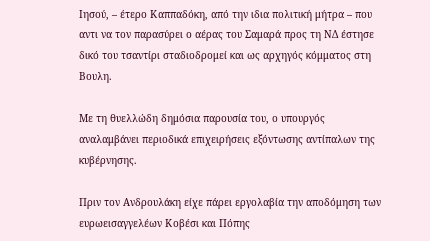Ιησού, – έτερο Καππαδόκη, από την ιδια πολιτική μήτρα – που αντι να τον παρασύρει ο αέρας του Σαμαρά προς τη ΝΔ έστησε δικό του τσαντίρι σταδιοδρομεί και ως αρχηγός κόμματος στη Βουλη.

Με τη θυελλώδη δημόσια παρουσία του, ο υπουργός αναλαμβάνει περιοδικά επιχειρήσεις εξόντωσης αντίπαλων της κυβέρνησης.

Πριν τον Ανδρουλάκη είχε πάρει εργολαβία την αποδόμηση των ευρωεισαγγελέων Κοβέσι και Πόπης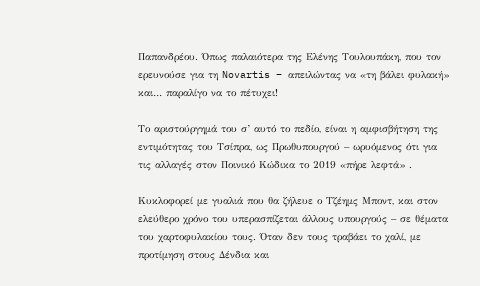Παπανδρέου. Όπως παλαιότερα της Ελένης Τουλουπάκη, που τον ερευνούσε για τη Novartis – απειλώντας να «τη βάλει φυλακή» και… παραλίγο να το πέτυχει!

Το αριστούργημά του σ’ αυτό το πεδίο, είναι η αμφισβήτηση της εντιμότητας του Τσίπρα, ως Πρωθυπουργού – ωρυόμενος ότι για τις αλλαγές στον Ποινικό Κώδικα το 2019 «πήρε λεφτά» .

Κυκλοφορεί με γυαλιά που θα ζήλευε ο Τζέημς Μποντ, και στον ελεύθερο χρόνο του υπερασπίζεται άλλους υπουργούς – σε θέματα του χαρτοφυλακίου τους. Όταν δεν τους τραβάει το χαλί, με προτίμηση στους Δένδια και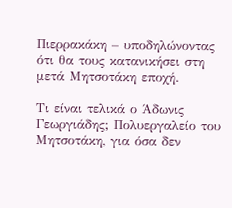Πιερρακάκη – υποδηλώνοντας ότι θα τους κατανικήσει στη μετά Μητσοτάκη εποχή.

Τι είναι τελικά ο Άδωνις Γεωργιάδης; Πολυεργαλείο του Μητσοτάκη, για όσα δεν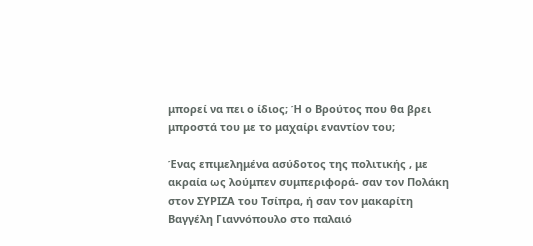μπορεί να πει ο ίδιος; Ή ο Βρούτος που θα βρει μπροστά του με το μαχαίρι εναντίον του;

Ένας επιμελημένα ασύδοτος της πολιτικής , με ακραία ως λούμπεν συμπεριφορά- σαν τον Πολάκη στον ΣΥΡΙΖΑ του Τσίπρα, ή σαν τον μακαρίτη Βαγγέλη Γιαννόπουλο στο παλαιό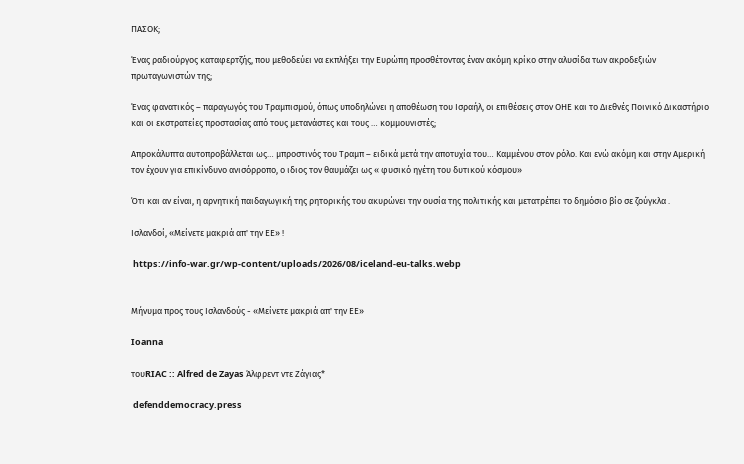ΠΑΣΟΚ;

Ένας ραδιούργος καταφερτζής, που μεθοδεύει να εκπλήξει την Ευρώπη προσθέτοντας έναν ακόμη κρίκο στην αλυσίδα των ακροδεξιών πρωταγωνιστών της;

Ένας φανατικός – παραγωγός του Τραμπισμού, όπως υποδηλώνει η αποθέωση του Ισραήλ, οι επιθέσεις στον ΟΗΕ και το Διεθνές Ποινικό Δικαστήριο και οι εκστρατείες προστασίας από τους μετανάστες και τους … κομμουνιστές;

Απροκάλυπτα αυτοπροβάλλεται ως… μπροστινός του Τραμπ – ειδικά μετά την αποτυχία του… Καμμένου στον ρόλο. Και ενώ ακόμη και στην Αμερική τον έχουν για επικίνδυνο ανισόρροπο, ο ιδιος τον θαυμάζει ως « φυσικό ηγέτη του δυτικού κόσμου»

Ότι και αν είναι, η αρνητική παιδαγωγική της ρητορικής του ακυρώνει την ουσία της πολιτικής και μετατρέπει το δημόσιο βίο σε ζούγκλα .

Ισλανδοί, «Μείνετε μακριά απ' την ΕΕ» !

 https://info-war.gr/wp-content/uploads/2026/08/iceland-eu-talks.webp


Μήνυμα προς τους Ισλανδούς - «Μείνετε μακριά απ' την ΕΕ»

Ioanna

τουRIAC :: Alfred de Zayas Άλφρεντ ντε Ζάγιας*

 defenddemocracy.press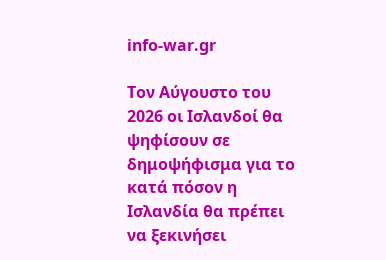info-war.gr

Τον Αύγουστο του 2026 οι Ισλανδοί θα ψηφίσουν σε δημοψήφισμα για το κατά πόσον η Ισλανδία θα πρέπει να ξεκινήσει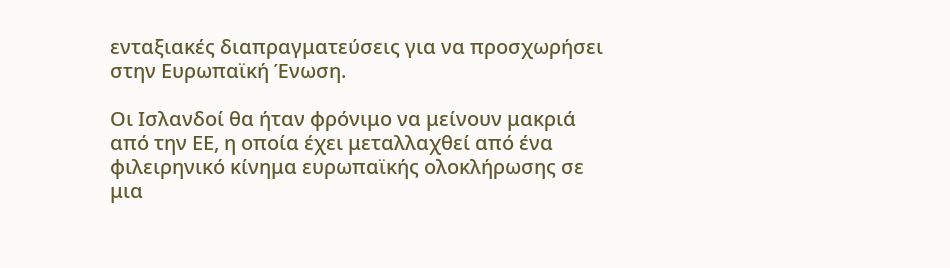ενταξιακές διαπραγματεύσεις για να προσχωρήσει στην Ευρωπαϊκή Ένωση.

Οι Ισλανδοί θα ήταν φρόνιμο να μείνουν μακριά από την ΕΕ, η οποία έχει μεταλλαχθεί από ένα φιλειρηνικό κίνημα ευρωπαϊκής ολοκλήρωσης σε μια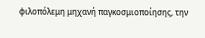φιλοπόλεμη μηχανή παγκοσμιοποίησης, την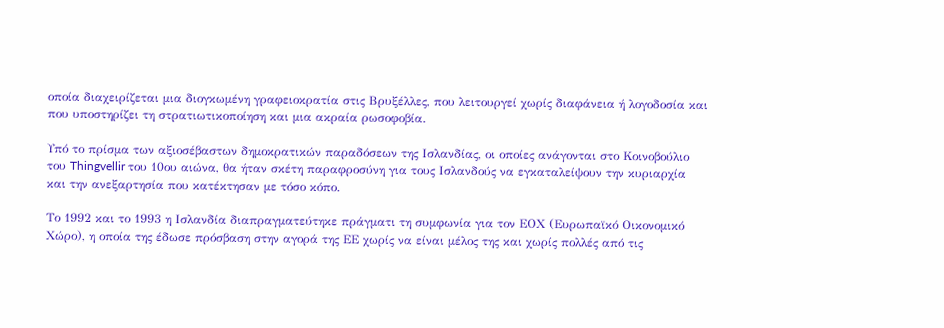οποία διαχειρίζεται μια διογκωμένη γραφειοκρατία στις Βρυξέλλες, που λειτουργεί χωρίς διαφάνεια ή λογοδοσία και που υποστηρίζει τη στρατιωτικοποίηση και μια ακραία ρωσοφοβία.

Υπό το πρίσμα των αξιοσέβαστων δημοκρατικών παραδόσεων της Ισλανδίας, οι οποίες ανάγονται στο Κοινοβούλιο του Thingvellir του 10ου αιώνα, θα ήταν σκέτη παραφροσύνη για τους Ισλανδούς να εγκαταλείψουν την κυριαρχία και την ανεξαρτησία που κατέκτησαν με τόσο κόπο.

Το 1992 και το 1993 η Ισλανδία διαπραγματεύτηκε πράγματι τη συμφωνία για τον ΕΟΧ (Ευρωπαϊκό Οικονομικό Χώρο), η οποία της έδωσε πρόσβαση στην αγορά της ΕΕ χωρίς να είναι μέλος της και χωρίς πολλές από τις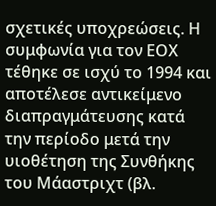σχετικές υποχρεώσεις. Η συμφωνία για τον ΕΟΧ τέθηκε σε ισχύ το 1994 και αποτέλεσε αντικείμενο διαπραγμάτευσης κατά την περίοδο μετά την υιοθέτηση της Συνθήκης του Μάαστριχτ (βλ.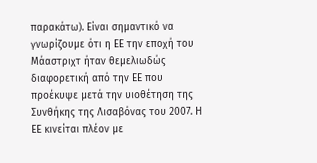παρακάτω). Είναι σημαντικό να γνωρίζουμε ότι η ΕΕ την εποχή του Μάαστριχτ ήταν θεμελιωδώς διαφορετική από την ΕΕ που προέκυψε μετά την υιοθέτηση της Συνθήκης της Λισαβόνας του 2007. Η ΕΕ κινείται πλέον με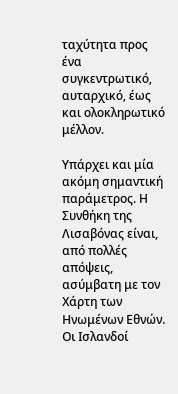ταχύτητα προς ένα συγκεντρωτικό, αυταρχικό, έως και ολοκληρωτικό μέλλον.

Υπάρχει και μία ακόμη σημαντική παράμετρος. Η Συνθήκη της Λισαβόνας είναι, από πολλές απόψεις, ασύμβατη με τον Χάρτη των Ηνωμένων Εθνών. Οι Ισλανδοί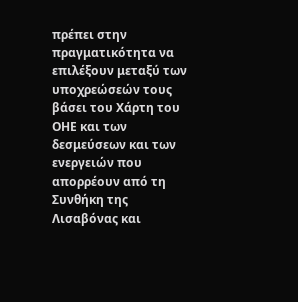πρέπει στην πραγματικότητα να επιλέξουν μεταξύ των υποχρεώσεών τους βάσει του Χάρτη του ΟΗΕ και των δεσμεύσεων και των ενεργειών που απορρέουν από τη Συνθήκη της Λισαβόνας και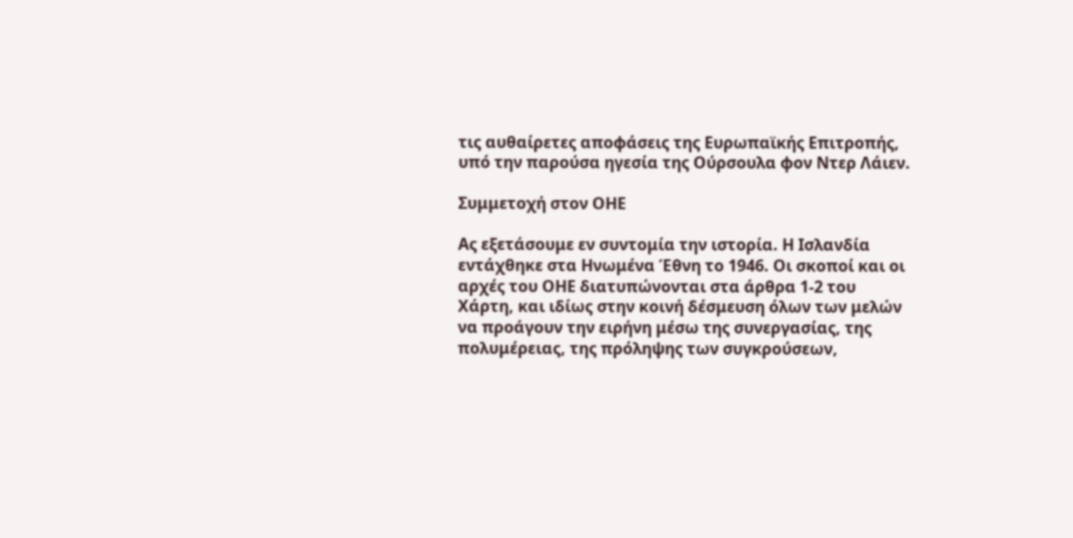τις αυθαίρετες αποφάσεις της Ευρωπαϊκής Επιτροπής, υπό την παρούσα ηγεσία της Ούρσουλα φον Ντερ Λάιεν.

Συμμετοχή στον ΟΗΕ

Ας εξετάσουμε εν συντομία την ιστορία. Η Ισλανδία εντάχθηκε στα Ηνωμένα Έθνη το 1946. Οι σκοποί και οι αρχές του ΟΗΕ διατυπώνονται στα άρθρα 1-2 του Χάρτη, και ιδίως στην κοινή δέσμευση όλων των μελών να προάγουν την ειρήνη μέσω της συνεργασίας, της πολυμέρειας, της πρόληψης των συγκρούσεων,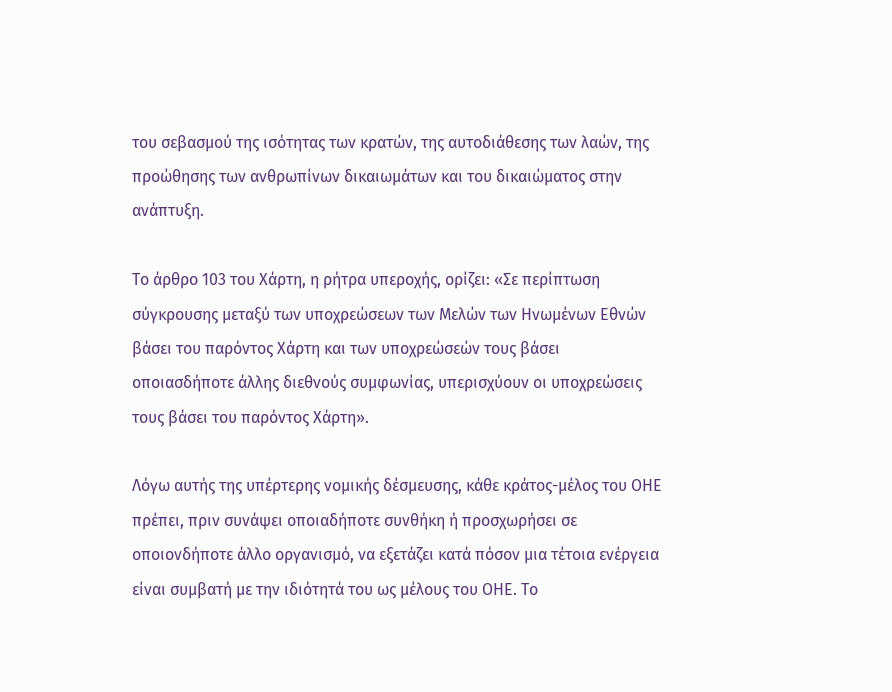του σεβασμού της ισότητας των κρατών, της αυτοδιάθεσης των λαών, της προώθησης των ανθρωπίνων δικαιωμάτων και του δικαιώματος στην ανάπτυξη.

Το άρθρο 103 του Χάρτη, η ρήτρα υπεροχής, ορίζει: «Σε περίπτωση σύγκρουσης μεταξύ των υποχρεώσεων των Μελών των Ηνωμένων Εθνών βάσει του παρόντος Χάρτη και των υποχρεώσεών τους βάσει οποιασδήποτε άλλης διεθνούς συμφωνίας, υπερισχύουν οι υποχρεώσεις τους βάσει του παρόντος Χάρτη».

Λόγω αυτής της υπέρτερης νομικής δέσμευσης, κάθε κράτος-μέλος του ΟΗΕ πρέπει, πριν συνάψει οποιαδήποτε συνθήκη ή προσχωρήσει σε οποιονδήποτε άλλο οργανισμό, να εξετάζει κατά πόσον μια τέτοια ενέργεια είναι συμβατή με την ιδιότητά του ως μέλους του ΟΗΕ. Το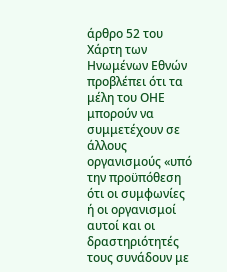άρθρο 52 του Χάρτη των Ηνωμένων Εθνών προβλέπει ότι τα μέλη του ΟΗΕ μπορούν να συμμετέχουν σε άλλους οργανισμούς «υπό την προϋπόθεση ότι οι συμφωνίες ή οι οργανισμοί αυτοί και οι δραστηριότητές τους συνάδουν με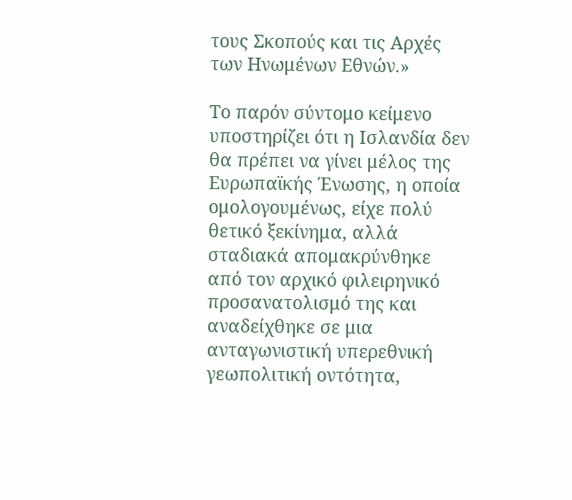τους Σκοπούς και τις Αρχές των Ηνωμένων Εθνών.»

Το παρόν σύντομο κείμενο υποστηρίζει ότι η Ισλανδία δεν θα πρέπει να γίνει μέλος της Ευρωπαϊκής Ένωσης, η οποία ομολογουμένως, είχε πολύ θετικό ξεκίνημα, αλλά σταδιακά απομακρύνθηκε από τον αρχικό φιλειρηνικό προσανατολισμό της και αναδείχθηκε σε μια ανταγωνιστική υπερεθνική γεωπολιτική οντότητα,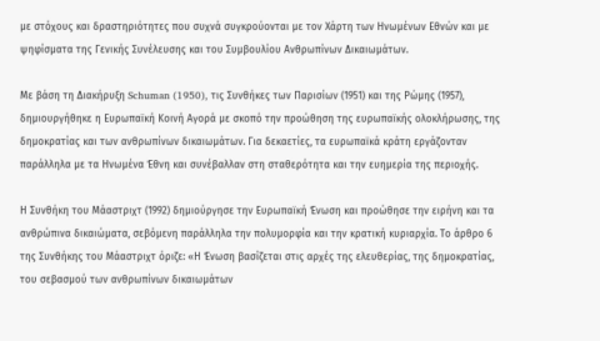με στόχους και δραστηριότητες που συχνά συγκρούονται με τον Χάρτη των Ηνωμένων Εθνών και με ψηφίσματα της Γενικής Συνέλευσης και του Συμβουλίου Ανθρωπίνων Δικαιωμάτων.

Με βάση τη Διακήρυξη Schuman (1950), τις Συνθήκες των Παρισίων (1951) και της Ρώμης (1957), δημιουργήθηκε η Ευρωπαϊκή Κοινή Αγορά με σκοπό την προώθηση της ευρωπαϊκής ολοκλήρωσης, της δημοκρατίας και των ανθρωπίνων δικαιωμάτων. Για δεκαετίες, τα ευρωπαϊκά κράτη εργάζονταν παράλληλα με τα Ηνωμένα Έθνη και συνέβαλλαν στη σταθερότητα και την ευημερία της περιοχής.

Η Συνθήκη του Μάαστριχτ (1992) δημιούργησε την Ευρωπαϊκή Ένωση και προώθησε την ειρήνη και τα ανθρώπινα δικαιώματα, σεβόμενη παράλληλα την πολυμορφία και την κρατική κυριαρχία. Το άρθρο 6 της Συνθήκης του Μάαστριχτ όριζε: «Η Ένωση βασίζεται στις αρχές της ελευθερίας, της δημοκρατίας, του σεβασμού των ανθρωπίνων δικαιωμάτων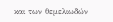και των θεμελιωδών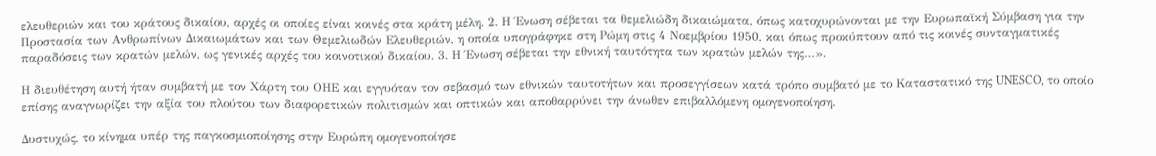ελευθεριών και του κράτους δικαίου, αρχές οι οποίες είναι κοινές στα κράτη μέλη. 2. Η Ένωση σέβεται τα θεμελιώδη δικαιώματα, όπως κατοχυρώνονται με την Ευρωπαϊκή Σύμβαση για την Προστασία των Ανθρωπίνων Δικαιωμάτων και των Θεμελιωδών Ελευθεριών, η οποία υπογράφηκε στη Ρώμη στις 4 Νοεμβρίου 1950, και όπως προκύπτουν από τις κοινές συνταγματικές παραδόσεις των κρατών μελών, ως γενικές αρχές του κοινοτικού δικαίου. 3. Η Ένωση σέβεται την εθνική ταυτότητα των κρατών μελών της…».

Η διευθέτηση αυτή ήταν συμβατή με τον Χάρτη του ΟΗΕ και εγγυόταν τον σεβασμό των εθνικών ταυτοτήτων και προσεγγίσεων κατά τρόπο συμβατό με το Καταστατικό της UNESCO, το οποίο επίσης αναγνωρίζει την αξία του πλούτου των διαφορετικών πολιτισμών και οπτικών και αποθαρρύνει την άνωθεν επιβαλλόμενη ομογενοποίηση.

Δυστυχώς, το κίνημα υπέρ της παγκοσμιοποίησης στην Ευρώπη ομογενοποίησε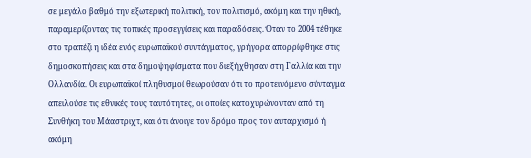σε μεγάλο βαθμό την εξωτερική πολιτική, τον πολιτισμό, ακόμη και την ηθική, παραμερίζοντας τις τοπικές προσεγγίσεις και παραδόσεις. Όταν το 2004 τέθηκε στο τραπέζι η ιδέα ενός ευρωπαϊκού συντάγματος, γρήγορα απορρίφθηκε στις δημοσκοπήσεις και στα δημοψηφίσματα που διεξήχθησαν στη Γαλλία και την Ολλανδία. Οι ευρωπαϊκοί πληθυσμοί θεωρούσαν ότι το προτεινόμενο σύνταγμα απειλούσε τις εθνικές τους ταυτότητες, οι οποίες κατοχυρώνονταν από τη Συνθήκη του Μάαστριχτ, και ότι άνοιγε τον δρόμο προς τον αυταρχισμό ή ακόμη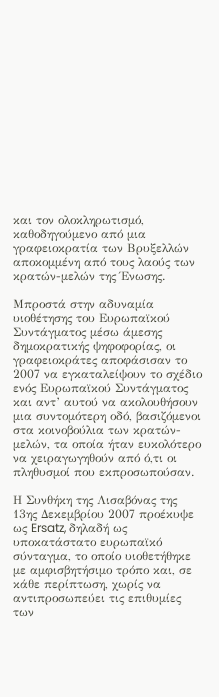και τον ολοκληρωτισμό, καθοδηγούμενο από μια γραφειοκρατία των Βρυξελλών αποκομμένη από τους λαούς των κρατών-μελών της Ένωσης.

Μπροστά στην αδυναμία υιοθέτησης του Ευρωπαϊκού Συντάγματος μέσω άμεσης δημοκρατικής ψηφοφορίας, οι γραφειοκράτες αποφάσισαν το 2007 να εγκαταλείψουν το σχέδιο ενός Ευρωπαϊκού Συντάγματος και αντ’ αυτού να ακολουθήσουν μια συντομότερη οδό, βασιζόμενοι στα κοινοβούλια των κρατών-μελών, τα οποία ήταν ευκολότερο να χειραγωγηθούν από ό,τι οι πληθυσμοί που εκπροσωπούσαν.

Η Συνθήκη της Λισαβόνας της 13ης Δεκεμβρίου 2007 προέκυψε ως Ersatz, δηλαδή ως υποκατάστατο ευρωπαϊκό σύνταγμα, το οποίο υιοθετήθηκε με αμφισβητήσιμο τρόπο και, σε κάθε περίπτωση, χωρίς να αντιπροσωπεύει τις επιθυμίες των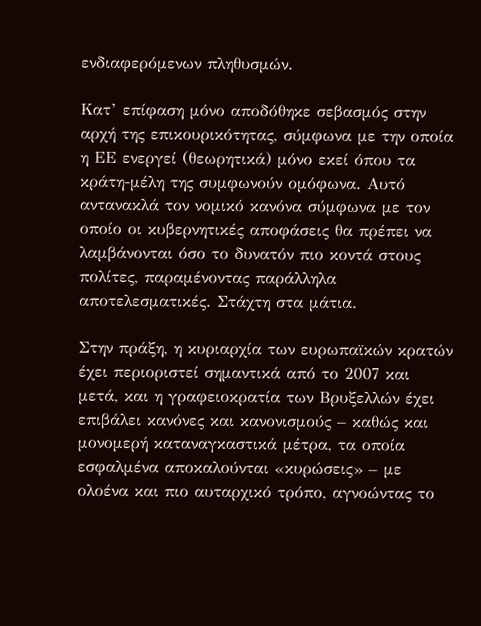ενδιαφερόμενων πληθυσμών.

Κατ’ επίφαση μόνο αποδόθηκε σεβασμός στην αρχή της επικουρικότητας, σύμφωνα με την οποία η ΕΕ ενεργεί (θεωρητικά) μόνο εκεί όπου τα κράτη-μέλη της συμφωνούν ομόφωνα. Αυτό αντανακλά τον νομικό κανόνα σύμφωνα με τον οποίο οι κυβερνητικές αποφάσεις θα πρέπει να λαμβάνονται όσο το δυνατόν πιο κοντά στους πολίτες, παραμένοντας παράλληλα αποτελεσματικές. Στάχτη στα μάτια.

Στην πράξη, η κυριαρχία των ευρωπαϊκών κρατών έχει περιοριστεί σημαντικά από το 2007 και μετά, και η γραφειοκρατία των Βρυξελλών έχει επιβάλει κανόνες και κανονισμούς – καθώς και μονομερή καταναγκαστικά μέτρα, τα οποία εσφαλμένα αποκαλούνται «κυρώσεις» – με ολοένα και πιο αυταρχικό τρόπο, αγνοώντας το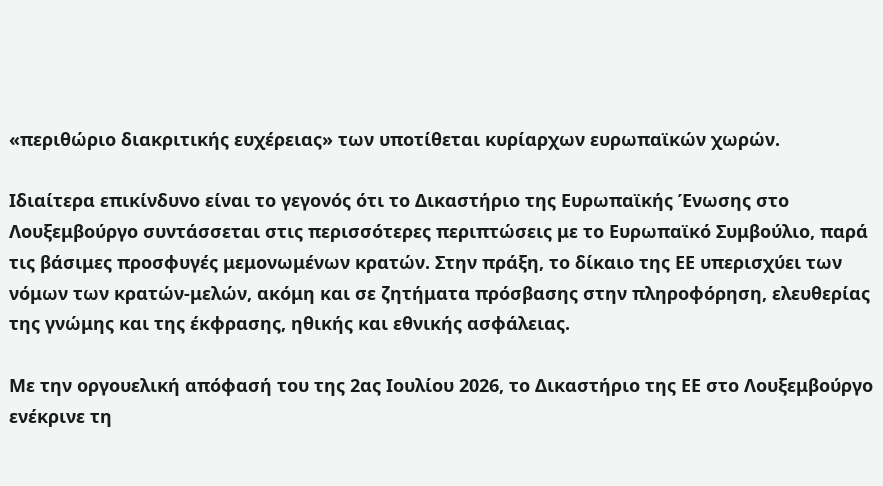«περιθώριο διακριτικής ευχέρειας» των υποτίθεται κυρίαρχων ευρωπαϊκών χωρών.

Ιδιαίτερα επικίνδυνο είναι το γεγονός ότι το Δικαστήριο της Ευρωπαϊκής Ένωσης στο Λουξεμβούργο συντάσσεται στις περισσότερες περιπτώσεις με το Ευρωπαϊκό Συμβούλιο, παρά τις βάσιμες προσφυγές μεμονωμένων κρατών. Στην πράξη, το δίκαιο της ΕΕ υπερισχύει των νόμων των κρατών-μελών, ακόμη και σε ζητήματα πρόσβασης στην πληροφόρηση, ελευθερίας της γνώμης και της έκφρασης, ηθικής και εθνικής ασφάλειας.

Με την οργουελική απόφασή του της 2ας Ιουλίου 2026, το Δικαστήριο της ΕΕ στο Λουξεμβούργο ενέκρινε τη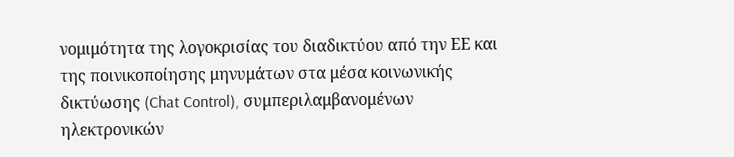νομιμότητα της λογοκρισίας του διαδικτύου από την ΕΕ και της ποινικοποίησης μηνυμάτων στα μέσα κοινωνικής δικτύωσης (Chat Control), συμπεριλαμβανομένων ηλεκτρονικών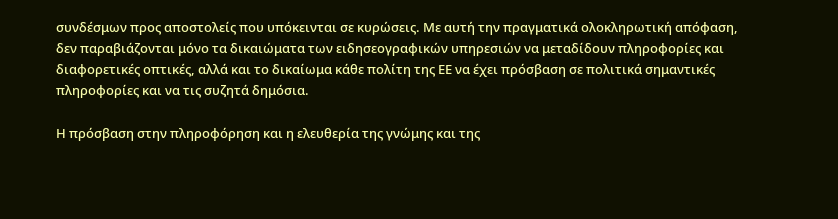συνδέσμων προς αποστολείς που υπόκεινται σε κυρώσεις. Με αυτή την πραγματικά ολοκληρωτική απόφαση, δεν παραβιάζονται μόνο τα δικαιώματα των ειδησεογραφικών υπηρεσιών να μεταδίδουν πληροφορίες και διαφορετικές οπτικές, αλλά και το δικαίωμα κάθε πολίτη της ΕΕ να έχει πρόσβαση σε πολιτικά σημαντικές πληροφορίες και να τις συζητά δημόσια.

Η πρόσβαση στην πληροφόρηση και η ελευθερία της γνώμης και της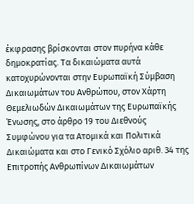έκφρασης βρίσκονται στον πυρήνα κάθε δημοκρατίας. Τα δικαιώματα αυτά κατοχυρώνονται στην Ευρωπαϊκή Σύμβαση Δικαιωμάτων του Ανθρώπου, στον Χάρτη Θεμελιωδών Δικαιωμάτων της Ευρωπαϊκής Ένωσης, στο άρθρο 19 του Διεθνούς Συμφώνου για τα Ατομικά και Πολιτικά Δικαιώματα και στο Γενικό Σχόλιο αριθ. 34 της Επιτροπής Ανθρωπίνων Δικαιωμάτων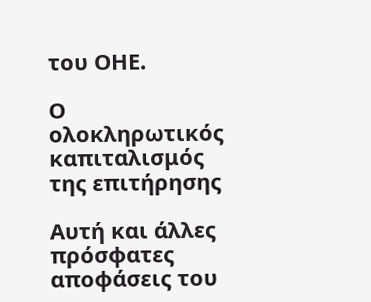του ΟΗΕ.

Ο ολοκληρωτικός καπιταλισμός της επιτήρησης

Αυτή και άλλες πρόσφατες αποφάσεις του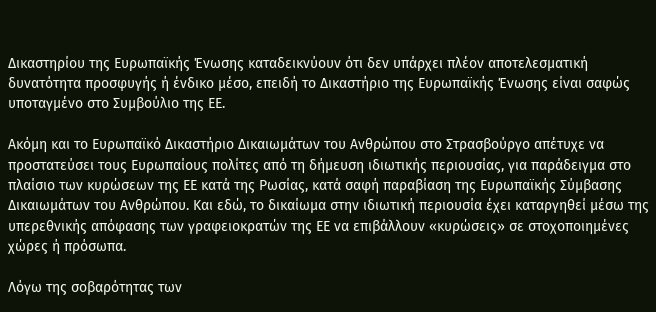Δικαστηρίου της Ευρωπαϊκής Ένωσης καταδεικνύουν ότι δεν υπάρχει πλέον αποτελεσματική δυνατότητα προσφυγής ή ένδικο μέσο, επειδή το Δικαστήριο της Ευρωπαϊκής Ένωσης είναι σαφώς υποταγμένο στο Συμβούλιο της ΕΕ.

Ακόμη και το Ευρωπαϊκό Δικαστήριο Δικαιωμάτων του Ανθρώπου στο Στρασβούργο απέτυχε να προστατεύσει τους Ευρωπαίους πολίτες από τη δήμευση ιδιωτικής περιουσίας, για παράδειγμα στο πλαίσιο των κυρώσεων της ΕΕ κατά της Ρωσίας, κατά σαφή παραβίαση της Ευρωπαϊκής Σύμβασης Δικαιωμάτων του Ανθρώπου. Και εδώ, το δικαίωμα στην ιδιωτική περιουσία έχει καταργηθεί μέσω της υπερεθνικής απόφασης των γραφειοκρατών της ΕΕ να επιβάλλουν «κυρώσεις» σε στοχοποιημένες χώρες ή πρόσωπα.

Λόγω της σοβαρότητας των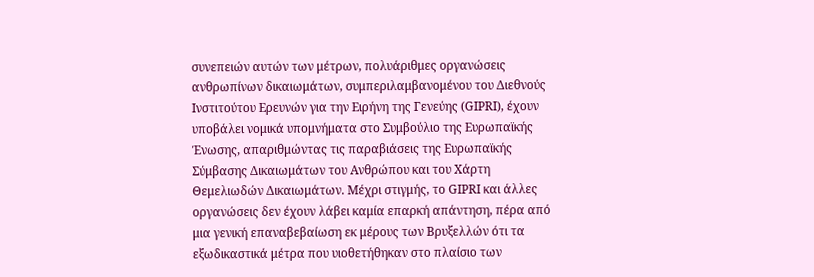συνεπειών αυτών των μέτρων, πολυάριθμες οργανώσεις ανθρωπίνων δικαιωμάτων, συμπεριλαμβανομένου του Διεθνούς Ινστιτούτου Ερευνών για την Ειρήνη της Γενεύης (GIPRI), έχουν υποβάλει νομικά υπομνήματα στο Συμβούλιο της Ευρωπαϊκής Ένωσης, απαριθμώντας τις παραβιάσεις της Ευρωπαϊκής Σύμβασης Δικαιωμάτων του Ανθρώπου και του Χάρτη Θεμελιωδών Δικαιωμάτων. Μέχρι στιγμής, το GIPRI και άλλες οργανώσεις δεν έχουν λάβει καμία επαρκή απάντηση, πέρα από μια γενική επαναβεβαίωση εκ μέρους των Βρυξελλών ότι τα εξωδικαστικά μέτρα που υιοθετήθηκαν στο πλαίσιο των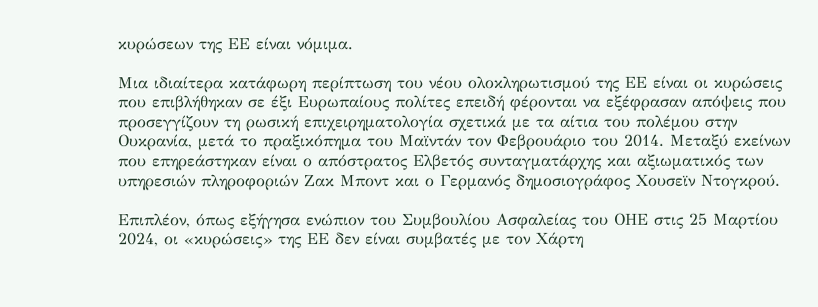κυρώσεων της ΕΕ είναι νόμιμα.

Μια ιδιαίτερα κατάφωρη περίπτωση του νέου ολοκληρωτισμού της ΕΕ είναι οι κυρώσεις που επιβλήθηκαν σε έξι Ευρωπαίους πολίτες επειδή φέρονται να εξέφρασαν απόψεις που προσεγγίζουν τη ρωσική επιχειρηματολογία σχετικά με τα αίτια του πολέμου στην Ουκρανία, μετά το πραξικόπημα του Μαϊντάν τον Φεβρουάριο του 2014. Μεταξύ εκείνων που επηρεάστηκαν είναι ο απόστρατος Ελβετός συνταγματάρχης και αξιωματικός των υπηρεσιών πληροφοριών Ζακ Μποντ και ο Γερμανός δημοσιογράφος Χουσεϊν Ντογκρού.

Επιπλέον, όπως εξήγησα ενώπιον του Συμβουλίου Ασφαλείας του ΟΗΕ στις 25 Μαρτίου 2024, οι «κυρώσεις» της ΕΕ δεν είναι συμβατές με τον Χάρτη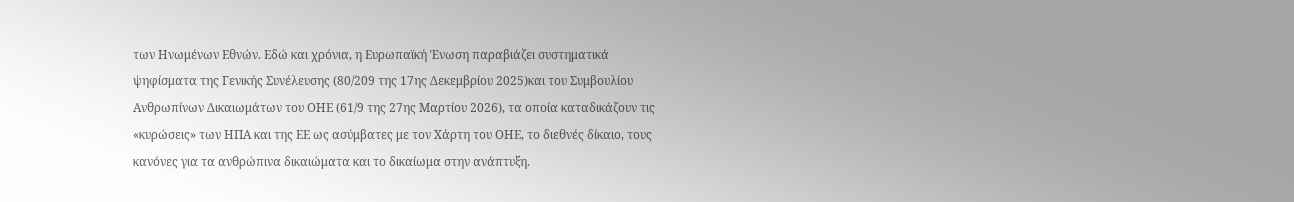των Ηνωμένων Εθνών. Εδώ και χρόνια, η Ευρωπαϊκή Ένωση παραβιάζει συστηματικά ψηφίσματα της Γενικής Συνέλευσης (80/209 της 17ης Δεκεμβρίου 2025)και του Συμβουλίου Ανθρωπίνων Δικαιωμάτων του ΟΗΕ (61/9 της 27ης Μαρτίου 2026), τα οποία καταδικάζουν τις «κυρώσεις» των ΗΠΑ και της ΕΕ ως ασύμβατες με τον Χάρτη του ΟΗΕ, το διεθνές δίκαιο, τους κανόνες για τα ανθρώπινα δικαιώματα και το δικαίωμα στην ανάπτυξη.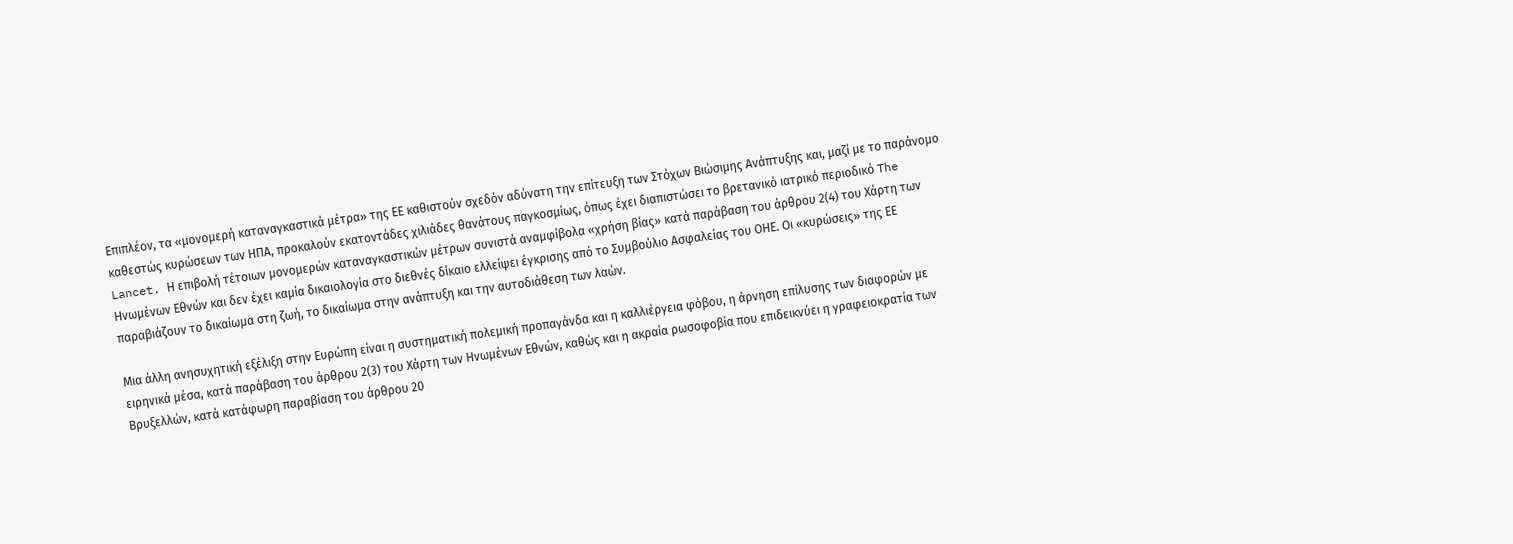Επιπλέον, τα «μονομερή καταναγκαστικά μέτρα» της ΕΕ καθιστούν σχεδόν αδύνατη την επίτευξη των Στόχων Βιώσιμης Ανάπτυξης και, μαζί με το παράνομο καθεστώς κυρώσεων των ΗΠΑ, προκαλούν εκατοντάδες χιλιάδες θανάτους παγκοσμίως, όπως έχει διαπιστώσει το βρετανικό ιατρικό περιοδικό The Lancet. Η επιβολή τέτοιων μονομερών καταναγκαστικών μέτρων συνιστά αναμφίβολα «χρήση βίας» κατά παράβαση του άρθρου 2(4) του Χάρτη των Ηνωμένων Εθνών και δεν έχει καμία δικαιολογία στο διεθνές δίκαιο ελλείψει έγκρισης από το Συμβούλιο Ασφαλείας του ΟΗΕ. Οι «κυρώσεις» της ΕΕ παραβιάζουν το δικαίωμα στη ζωή, το δικαίωμα στην ανάπτυξη και την αυτοδιάθεση των λαών.

Μια άλλη ανησυχητική εξέλιξη στην Ευρώπη είναι η συστηματική πολεμική προπαγάνδα και η καλλιέργεια φόβου, η άρνηση επίλυσης των διαφορών με ειρηνικά μέσα, κατά παράβαση του άρθρου 2(3) του Χάρτη των Ηνωμένων Εθνών, καθώς και η ακραία ρωσοφοβία που επιδεικνύει η γραφειοκρατία των Βρυξελλών, κατά κατάφωρη παραβίαση του άρθρου 20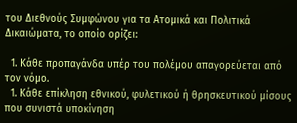του Διεθνούς Συμφώνου για τα Ατομικά και Πολιτικά Δικαιώματα, το οποίο ορίζει:

  1. Κάθε προπαγάνδα υπέρ του πολέμου απαγορεύεται από τον νόμο.
  1. Κάθε επίκληση εθνικού, φυλετικού ή θρησκευτικού μίσους που συνιστά υποκίνηση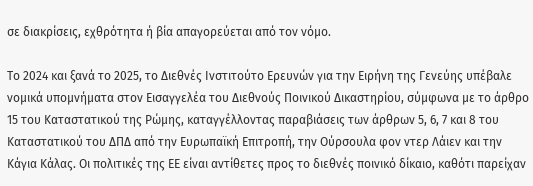σε διακρίσεις, εχθρότητα ή βία απαγορεύεται από τον νόμο.

Το 2024 και ξανά το 2025, το Διεθνές Ινστιτούτο Ερευνών για την Ειρήνη της Γενεύης υπέβαλε νομικά υπομνήματα στον Εισαγγελέα του Διεθνούς Ποινικού Δικαστηρίου, σύμφωνα με το άρθρο 15 του Καταστατικού της Ρώμης, καταγγέλλοντας παραβιάσεις των άρθρων 5, 6, 7 και 8 του Καταστατικού του ΔΠΔ από την Ευρωπαϊκή Επιτροπή, την Ούρσουλα φον ντερ Λάιεν και την Κάγια Κάλας. Οι πολιτικές της ΕΕ είναι αντίθετες προς το διεθνές ποινικό δίκαιο, καθότι παρείχαν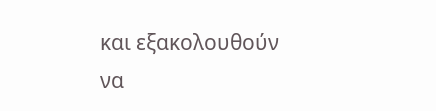και εξακολουθούν να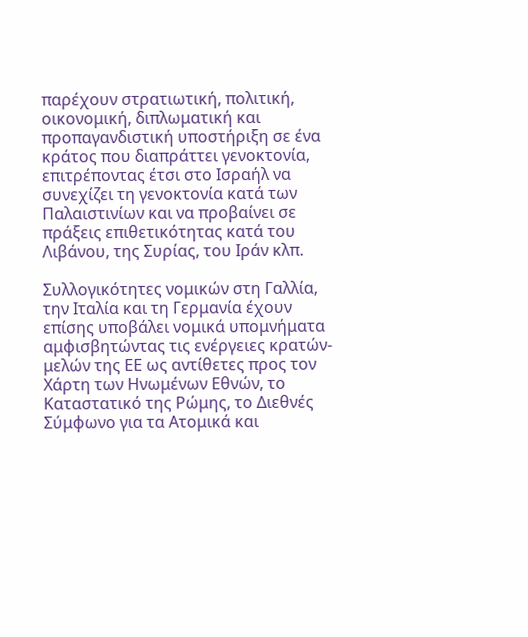παρέχουν στρατιωτική, πολιτική, οικονομική, διπλωματική και προπαγανδιστική υποστήριξη σε ένα κράτος που διαπράττει γενοκτονία, επιτρέποντας έτσι στο Ισραήλ να συνεχίζει τη γενοκτονία κατά των Παλαιστινίων και να προβαίνει σε πράξεις επιθετικότητας κατά του Λιβάνου, της Συρίας, του Ιράν κλπ.

Συλλογικότητες νομικών στη Γαλλία, την Ιταλία και τη Γερμανία έχουν επίσης υποβάλει νομικά υπομνήματα αμφισβητώντας τις ενέργειες κρατών-μελών της ΕΕ ως αντίθετες προς τον Χάρτη των Ηνωμένων Εθνών, το Καταστατικό της Ρώμης, το Διεθνές Σύμφωνο για τα Ατομικά και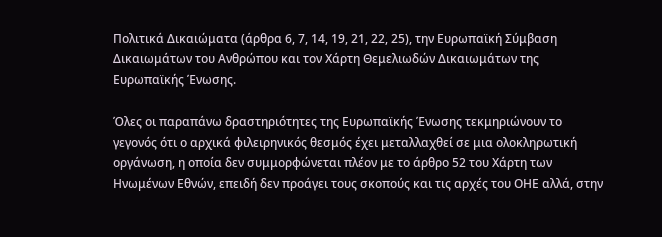Πολιτικά Δικαιώματα (άρθρα 6, 7, 14, 19, 21, 22, 25), την Ευρωπαϊκή Σύμβαση Δικαιωμάτων του Ανθρώπου και τον Χάρτη Θεμελιωδών Δικαιωμάτων της Ευρωπαϊκής Ένωσης.

Όλες οι παραπάνω δραστηριότητες της Ευρωπαϊκής Ένωσης τεκμηριώνουν το γεγονός ότι ο αρχικά φιλειρηνικός θεσμός έχει μεταλλαχθεί σε μια ολοκληρωτική οργάνωση, η οποία δεν συμμορφώνεται πλέον με το άρθρο 52 του Χάρτη των Ηνωμένων Εθνών, επειδή δεν προάγει τους σκοπούς και τις αρχές του ΟΗΕ αλλά, στην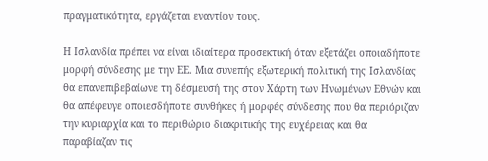πραγματικότητα, εργάζεται εναντίον τους.

Η Ισλανδία πρέπει να είναι ιδιαίτερα προσεκτική όταν εξετάζει οποιαδήποτε μορφή σύνδεσης με την ΕΕ. Μια συνεπής εξωτερική πολιτική της Ισλανδίας θα επανεπιβεβαίωνε τη δέσμευσή της στον Χάρτη των Ηνωμένων Εθνών και θα απέφευγε οποιεσδήποτε συνθήκες ή μορφές σύνδεσης που θα περιόριζαν την κυριαρχία και το περιθώριο διακριτικής της ευχέρειας και θα παραβίαζαν τις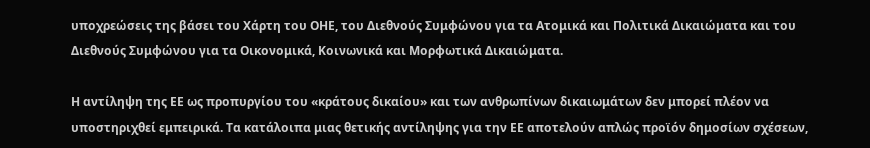υποχρεώσεις της βάσει του Χάρτη του ΟΗΕ, του Διεθνούς Συμφώνου για τα Ατομικά και Πολιτικά Δικαιώματα και του Διεθνούς Συμφώνου για τα Οικονομικά, Κοινωνικά και Μορφωτικά Δικαιώματα.

Η αντίληψη της ΕΕ ως προπυργίου του «κράτους δικαίου» και των ανθρωπίνων δικαιωμάτων δεν μπορεί πλέον να υποστηριχθεί εμπειρικά. Τα κατάλοιπα μιας θετικής αντίληψης για την ΕΕ αποτελούν απλώς προϊόν δημοσίων σχέσεων,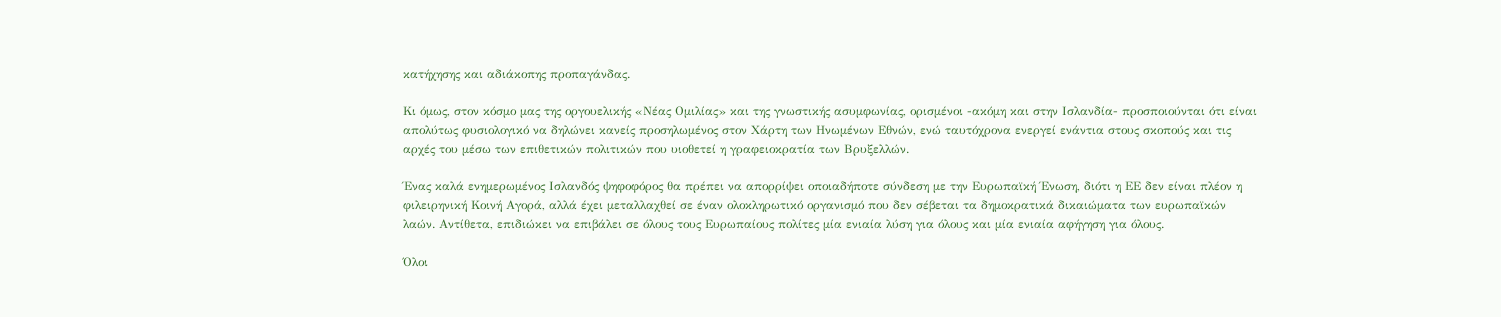κατήχησης και αδιάκοπης προπαγάνδας.

Κι όμως, στον κόσμο μας της οργουελικής «Νέας Ομιλίας» και της γνωστικής ασυμφωνίας, ορισμένοι -ακόμη και στην Ισλανδία- προσποιούνται ότι είναι απολύτως φυσιολογικό να δηλώνει κανείς προσηλωμένος στον Χάρτη των Ηνωμένων Εθνών, ενώ ταυτόχρονα ενεργεί ενάντια στους σκοπούς και τις αρχές του μέσω των επιθετικών πολιτικών που υιοθετεί η γραφειοκρατία των Βρυξελλών.

Ένας καλά ενημερωμένος Ισλανδός ψηφοφόρος θα πρέπει να απορρίψει οποιαδήποτε σύνδεση με την Ευρωπαϊκή Ένωση, διότι η ΕΕ δεν είναι πλέον η φιλειρηνική Κοινή Αγορά, αλλά έχει μεταλλαχθεί σε έναν ολοκληρωτικό οργανισμό που δεν σέβεται τα δημοκρατικά δικαιώματα των ευρωπαϊκών λαών. Αντίθετα, επιδιώκει να επιβάλει σε όλους τους Ευρωπαίους πολίτες μία ενιαία λύση για όλους και μία ενιαία αφήγηση για όλους.

Όλοι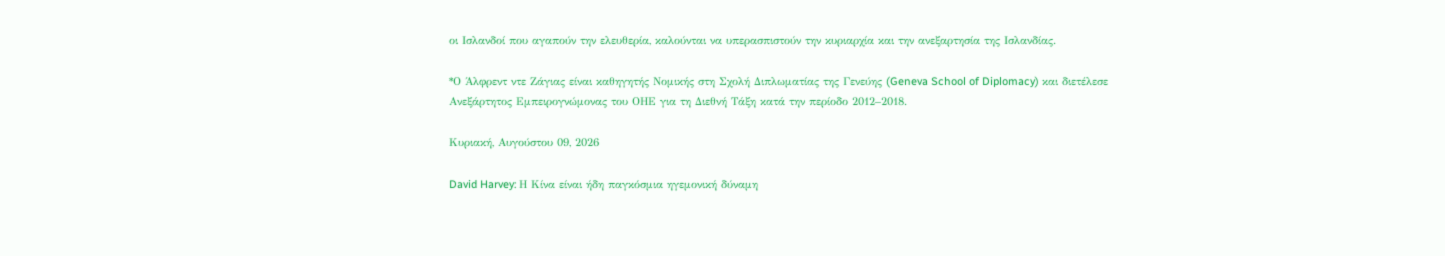οι Ισλανδοί που αγαπούν την ελευθερία, καλούνται να υπερασπιστούν την κυριαρχία και την ανεξαρτησία της Ισλανδίας.

*Ο Άλφρεντ ντε Ζάγιας είναι καθηγητής Νομικής στη Σχολή Διπλωματίας της Γενεύης (Geneva School of Diplomacy) και διετέλεσε Ανεξάρτητος Εμπειρογνώμονας του ΟΗΕ για τη Διεθνή Τάξη κατά την περίοδο 2012–2018.

Κυριακή, Αυγούστου 09, 2026

David Harvey: Η Κίνα είναι ήδη παγκόσμια ηγεμονική δύναμη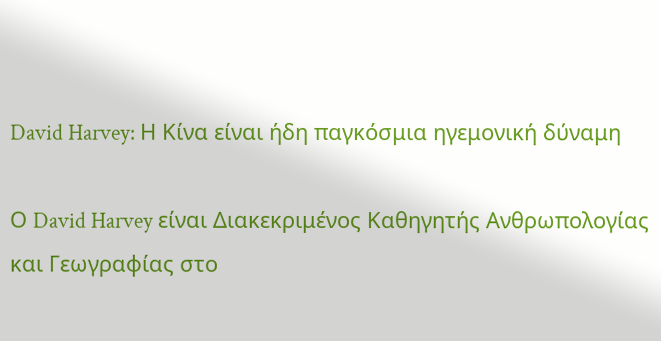David Harvey: Η Κίνα είναι ήδη παγκόσμια ηγεμονική δύναμη

Ο David Harvey είναι Διακεκριμένος Καθηγητής Ανθρωπολογίας και Γεωγραφίας στο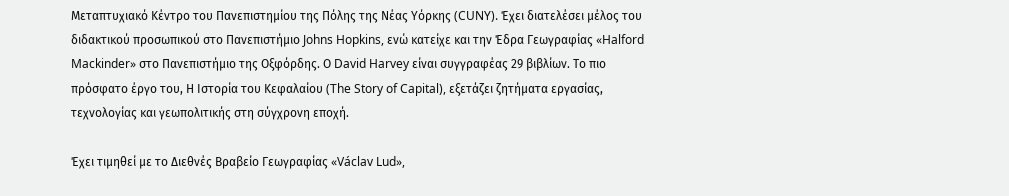Μεταπτυχιακό Κέντρο του Πανεπιστημίου της Πόλης της Νέας Υόρκης (CUNY). Έχει διατελέσει μέλος του διδακτικού προσωπικού στο Πανεπιστήμιο Johns Hopkins, ενώ κατείχε και την Έδρα Γεωγραφίας «Halford Mackinder» στο Πανεπιστήμιο της Οξφόρδης. Ο David Harvey είναι συγγραφέας 29 βιβλίων. Το πιο πρόσφατο έργο του, Η Ιστορία του Κεφαλαίου (The Story of Capital), εξετάζει ζητήματα εργασίας, τεχνολογίας και γεωπολιτικής στη σύγχρονη εποχή.

Έχει τιμηθεί με το Διεθνές Βραβείο Γεωγραφίας «Václav Lud»,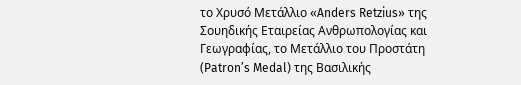το Χρυσό Μετάλλιο «Anders Retzius» της Σουηδικής Εταιρείας Ανθρωπολογίας και Γεωγραφίας, το Μετάλλιο του Προστάτη (Patron’s Medal) της Βασιλικής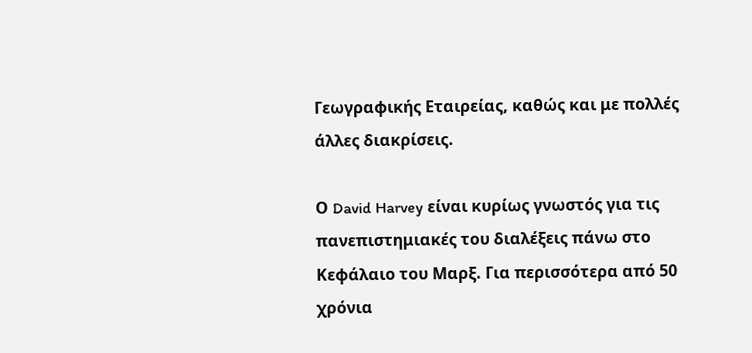Γεωγραφικής Εταιρείας, καθώς και με πολλές άλλες διακρίσεις.

Ο David Harvey είναι κυρίως γνωστός για τις πανεπιστημιακές του διαλέξεις πάνω στο Κεφάλαιο του Μαρξ. Για περισσότερα από 50 χρόνια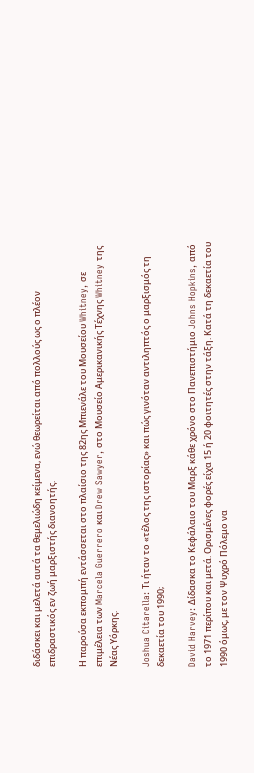διδάσκει και μελετά αυτά τα θεμελιώδη κείμενα, ενώ θεωρείται από πολλούς ως ο πλέον επιδραστικός εν ζωή μαρξιστής διανοητής.

Η παρούσα εκπομπή εντάσσεται στο πλαίσιο της 82ης Μπιενάλε του Μουσείου Whitney, σε επιμέλεια των Marcela Guerrero και Drew Sawyer, στο Μουσείο Αμερικανικής Τέχνης Whitney της Νέας Υόρκης.

Joshua Citarella: Τι ήταν το «τέλος της ιστορίας» και πώς γινόταν αντιληπτός ο μαρξισμός τη δεκαετία του 1990;

David Harvey: Δίδασκα το Κεφάλαιο του Μαρξ κάθε χρόνο στο Πανεπιστήμιο Johns Hopkins, από το 1971 περίπου και μετά. Ορισμένες φορές είχα 15 ή 20 φοιτητές στην τάξη. Κατά τη δεκαετία του 1990 όμως, με τον Ψυχρό Πόλεμο να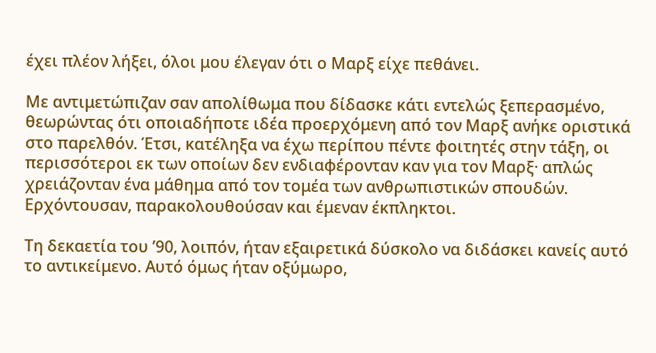έχει πλέον λήξει, όλοι μου έλεγαν ότι ο Μαρξ είχε πεθάνει.

Με αντιμετώπιζαν σαν απολίθωμα που δίδασκε κάτι εντελώς ξεπερασμένο, θεωρώντας ότι οποιαδήποτε ιδέα προερχόμενη από τον Μαρξ ανήκε οριστικά στο παρελθόν. Έτσι, κατέληξα να έχω περίπου πέντε φοιτητές στην τάξη, οι περισσότεροι εκ των οποίων δεν ενδιαφέρονταν καν για τον Μαρξ· απλώς χρειάζονταν ένα μάθημα από τον τομέα των ανθρωπιστικών σπουδών. Ερχόντουσαν, παρακολουθούσαν και έμεναν έκπληκτοι.

Τη δεκαετία του ’90, λοιπόν, ήταν εξαιρετικά δύσκολο να διδάσκει κανείς αυτό το αντικείμενο. Αυτό όμως ήταν οξύμωρο,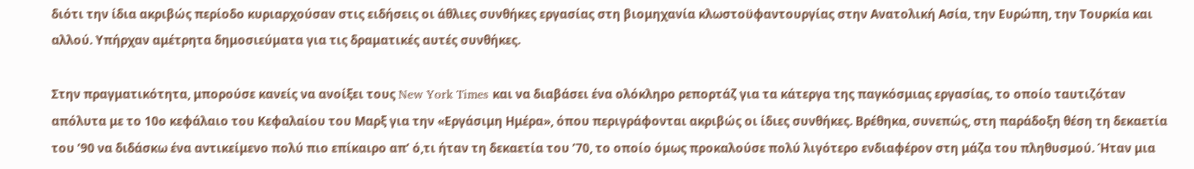διότι την ίδια ακριβώς περίοδο κυριαρχούσαν στις ειδήσεις οι άθλιες συνθήκες εργασίας στη βιομηχανία κλωστοϋφαντουργίας στην Ανατολική Ασία, την Ευρώπη, την Τουρκία και αλλού. Υπήρχαν αμέτρητα δημοσιεύματα για τις δραματικές αυτές συνθήκες.

Στην πραγματικότητα, μπορούσε κανείς να ανοίξει τους New York Times και να διαβάσει ένα ολόκληρο ρεπορτάζ για τα κάτεργα της παγκόσμιας εργασίας, το οποίο ταυτιζόταν απόλυτα με το 10ο κεφάλαιο του Κεφαλαίου του Μαρξ για την «Εργάσιμη Ημέρα», όπου περιγράφονται ακριβώς οι ίδιες συνθήκες. Βρέθηκα, συνεπώς, στη παράδοξη θέση τη δεκαετία του ’90 να διδάσκω ένα αντικείμενο πολύ πιο επίκαιρο απ’ ό,τι ήταν τη δεκαετία του ’70, το οποίο όμως προκαλούσε πολύ λιγότερο ενδιαφέρον στη μάζα του πληθυσμού. Ήταν μια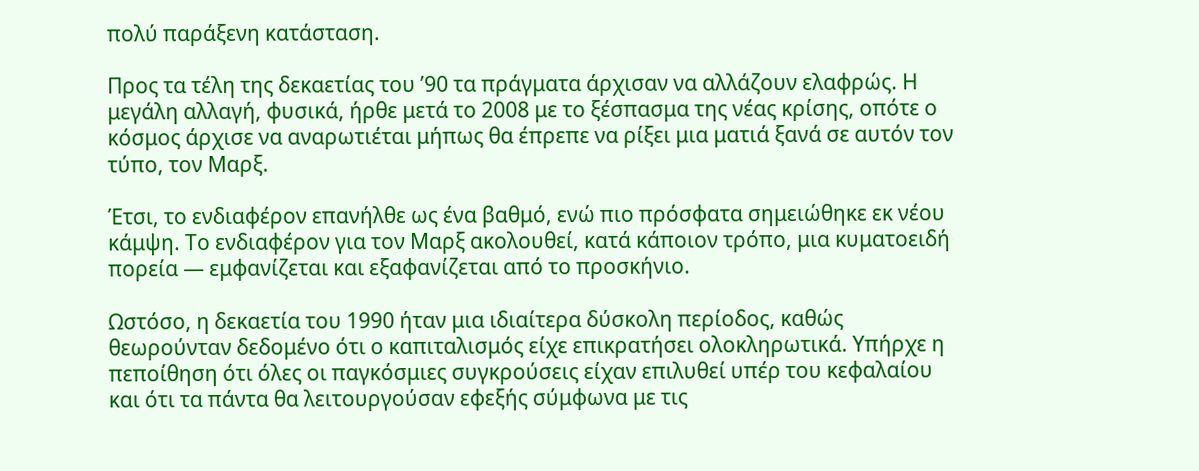πολύ παράξενη κατάσταση.

Προς τα τέλη της δεκαετίας του ’90 τα πράγματα άρχισαν να αλλάζουν ελαφρώς. Η μεγάλη αλλαγή, φυσικά, ήρθε μετά το 2008 με το ξέσπασμα της νέας κρίσης, οπότε ο κόσμος άρχισε να αναρωτιέται μήπως θα έπρεπε να ρίξει μια ματιά ξανά σε αυτόν τον τύπο, τον Μαρξ.

Έτσι, το ενδιαφέρον επανήλθε ως ένα βαθμό, ενώ πιο πρόσφατα σημειώθηκε εκ νέου κάμψη. Το ενδιαφέρον για τον Μαρξ ακολουθεί, κατά κάποιον τρόπο, μια κυματοειδή πορεία — εμφανίζεται και εξαφανίζεται από το προσκήνιο.

Ωστόσο, η δεκαετία του 1990 ήταν μια ιδιαίτερα δύσκολη περίοδος, καθώς θεωρούνταν δεδομένο ότι ο καπιταλισμός είχε επικρατήσει ολοκληρωτικά. Υπήρχε η πεποίθηση ότι όλες οι παγκόσμιες συγκρούσεις είχαν επιλυθεί υπέρ του κεφαλαίου και ότι τα πάντα θα λειτουργούσαν εφεξής σύμφωνα με τις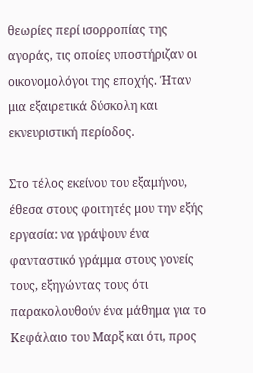θεωρίες περί ισορροπίας της αγοράς, τις οποίες υποστήριζαν οι οικονομολόγοι της εποχής. Ήταν μια εξαιρετικά δύσκολη και εκνευριστική περίοδος.

Στο τέλος εκείνου του εξαμήνου, έθεσα στους φοιτητές μου την εξής εργασία: να γράψουν ένα φανταστικό γράμμα στους γονείς τους, εξηγώντας τους ότι παρακολουθούν ένα μάθημα για το Κεφάλαιο του Μαρξ και ότι, προς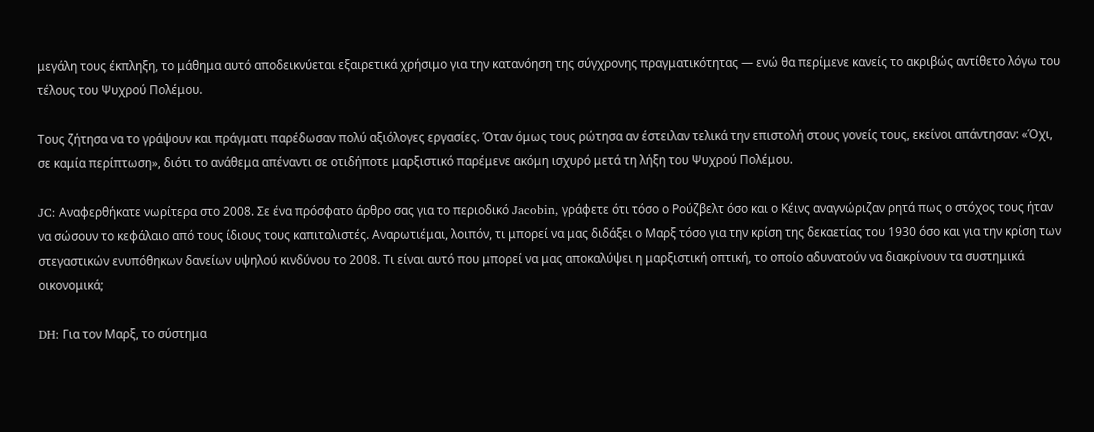μεγάλη τους έκπληξη, το μάθημα αυτό αποδεικνύεται εξαιρετικά χρήσιμο για την κατανόηση της σύγχρονης πραγματικότητας — ενώ θα περίμενε κανείς το ακριβώς αντίθετο λόγω του τέλους του Ψυχρού Πολέμου.

Τους ζήτησα να το γράψουν και πράγματι παρέδωσαν πολύ αξιόλογες εργασίες. Όταν όμως τους ρώτησα αν έστειλαν τελικά την επιστολή στους γονείς τους, εκείνοι απάντησαν: «Όχι, σε καμία περίπτωση», διότι το ανάθεμα απέναντι σε οτιδήποτε μαρξιστικό παρέμενε ακόμη ισχυρό μετά τη λήξη του Ψυχρού Πολέμου.

JC: Αναφερθήκατε νωρίτερα στο 2008. Σε ένα πρόσφατο άρθρο σας για το περιοδικό Jacobin, γράφετε ότι τόσο ο Ρούζβελτ όσο και ο Κέινς αναγνώριζαν ρητά πως ο στόχος τους ήταν να σώσουν το κεφάλαιο από τους ίδιους τους καπιταλιστές. Αναρωτιέμαι, λοιπόν, τι μπορεί να μας διδάξει ο Μαρξ τόσο για την κρίση της δεκαετίας του 1930 όσο και για την κρίση των στεγαστικών ενυπόθηκων δανείων υψηλού κινδύνου το 2008. Τι είναι αυτό που μπορεί να μας αποκαλύψει η μαρξιστική οπτική, το οποίο αδυνατούν να διακρίνουν τα συστημικά οικονομικά;

DH: Για τον Μαρξ, το σύστημα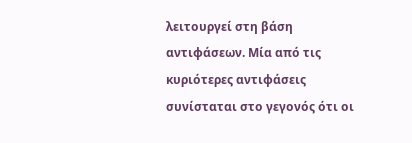λειτουργεί στη βάση αντιφάσεων. Μία από τις κυριότερες αντιφάσεις συνίσταται στο γεγονός ότι οι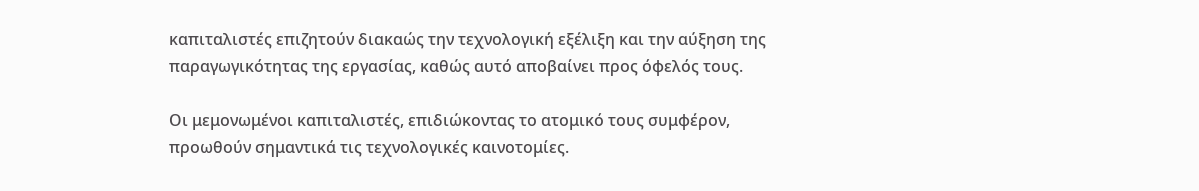καπιταλιστές επιζητούν διακαώς την τεχνολογική εξέλιξη και την αύξηση της παραγωγικότητας της εργασίας, καθώς αυτό αποβαίνει προς όφελός τους.

Οι μεμονωμένοι καπιταλιστές, επιδιώκοντας το ατομικό τους συμφέρον, προωθούν σημαντικά τις τεχνολογικές καινοτομίες.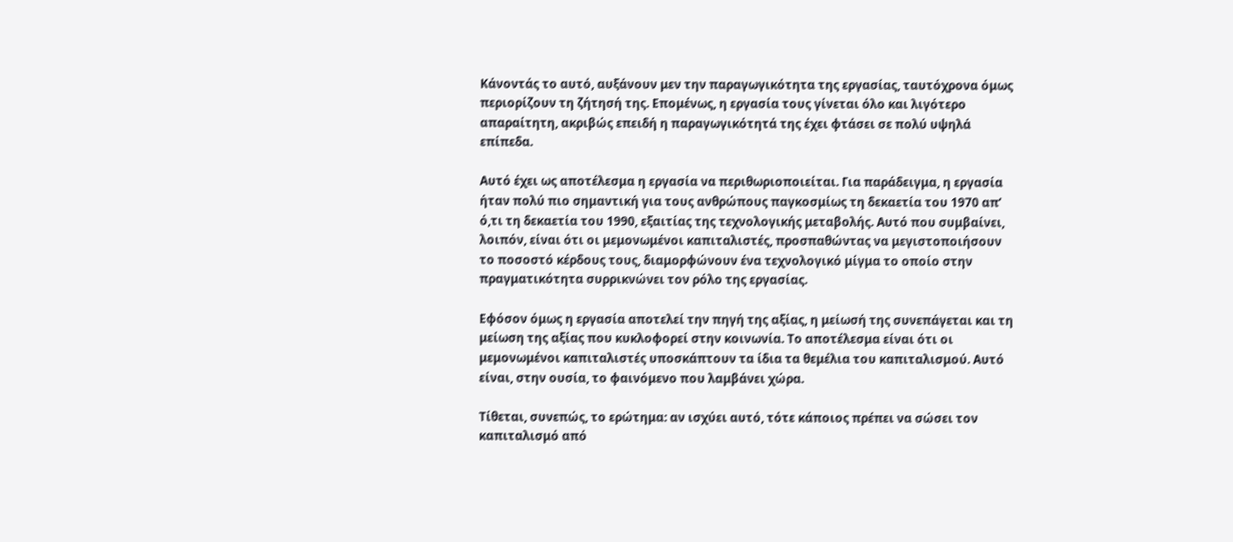Κάνοντάς το αυτό, αυξάνουν μεν την παραγωγικότητα της εργασίας, ταυτόχρονα όμως περιορίζουν τη ζήτησή της. Επομένως, η εργασία τους γίνεται όλο και λιγότερο απαραίτητη, ακριβώς επειδή η παραγωγικότητά της έχει φτάσει σε πολύ υψηλά επίπεδα.

Αυτό έχει ως αποτέλεσμα η εργασία να περιθωριοποιείται. Για παράδειγμα, η εργασία ήταν πολύ πιο σημαντική για τους ανθρώπους παγκοσμίως τη δεκαετία του 1970 απ’ ό,τι τη δεκαετία του 1990, εξαιτίας της τεχνολογικής μεταβολής. Αυτό που συμβαίνει, λοιπόν, είναι ότι οι μεμονωμένοι καπιταλιστές, προσπαθώντας να μεγιστοποιήσουν το ποσοστό κέρδους τους, διαμορφώνουν ένα τεχνολογικό μίγμα το οποίο στην πραγματικότητα συρρικνώνει τον ρόλο της εργασίας.

Εφόσον όμως η εργασία αποτελεί την πηγή της αξίας, η μείωσή της συνεπάγεται και τη μείωση της αξίας που κυκλοφορεί στην κοινωνία. Το αποτέλεσμα είναι ότι οι μεμονωμένοι καπιταλιστές υποσκάπτουν τα ίδια τα θεμέλια του καπιταλισμού. Αυτό είναι, στην ουσία, το φαινόμενο που λαμβάνει χώρα.

Τίθεται, συνεπώς, το ερώτημα: αν ισχύει αυτό, τότε κάποιος πρέπει να σώσει τον καπιταλισμό από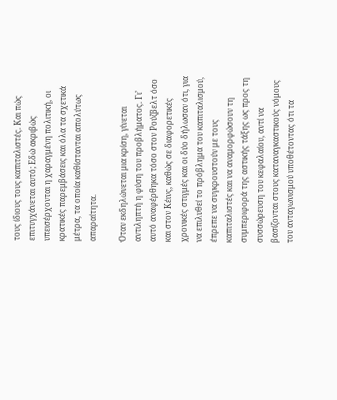τους ίδιους τους καπιταλιστές. Και πώς επιτυγχάνεται αυτό; Εδώ ακριβώς υπεισέρχονται η χαραγμένη πολιτική, οι κρατικές παρεμβάσεις και όλα τα σχετικά μέτρα, τα οποία καθίστανται απολύτως απαραίτητα.

Όταν εκδηλώνεται μια κρίση, γίνεται αντιληπτή η φύση του προβλήματος. Γι’ αυτό αναφέρθηκα τόσο στον Ρούζβελτ όσο και στον Κέινς, καθώς σε διαφορετικές χρονικές στιγμές και οι δύο δήλωσαν ότι, για να επιλυθεί το πρόβλημα του καπιταλισμού, έπρεπε να συγκρουστούν με τους καπιταλιστές και να αναμορφώσουν τη συμπεριφορά της αστικής τάξης ως προς τη συσσώρευση του κεφαλαίου, αντί να βασίζονται στους καταναγκαστικούς νόμους του ανταγωνισμού υποθέτοντας ότι τα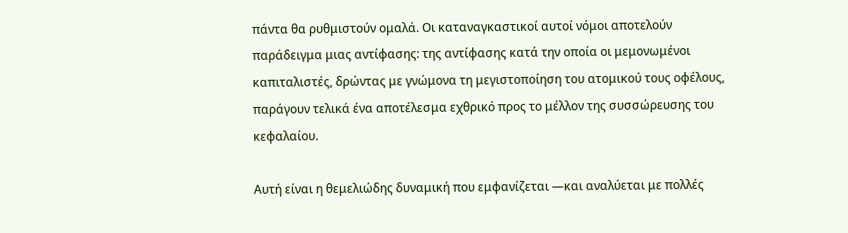πάντα θα ρυθμιστούν ομαλά. Οι καταναγκαστικοί αυτοί νόμοι αποτελούν παράδειγμα μιας αντίφασης: της αντίφασης κατά την οποία οι μεμονωμένοι καπιταλιστές, δρώντας με γνώμονα τη μεγιστοποίηση του ατομικού τους οφέλους, παράγουν τελικά ένα αποτέλεσμα εχθρικό προς το μέλλον της συσσώρευσης του κεφαλαίου.

Αυτή είναι η θεμελιώδης δυναμική που εμφανίζεται —και αναλύεται με πολλές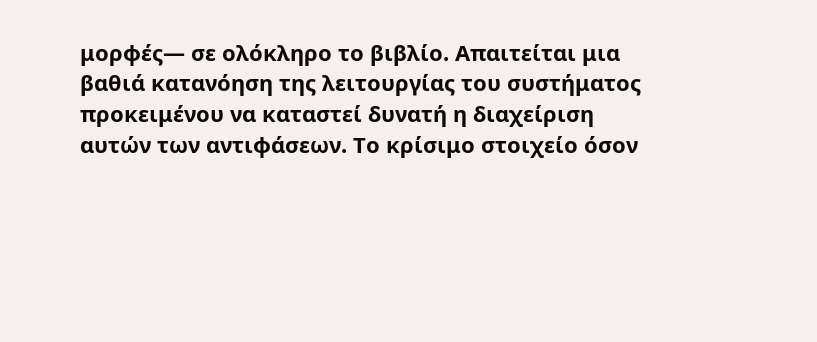μορφές— σε ολόκληρο το βιβλίο. Απαιτείται μια βαθιά κατανόηση της λειτουργίας του συστήματος προκειμένου να καταστεί δυνατή η διαχείριση αυτών των αντιφάσεων. Το κρίσιμο στοιχείο όσον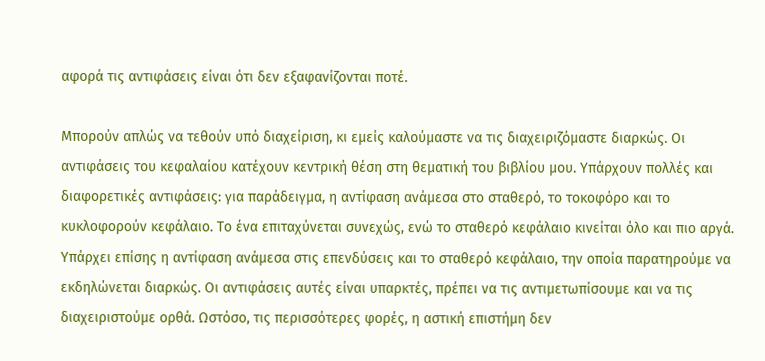αφορά τις αντιφάσεις είναι ότι δεν εξαφανίζονται ποτέ.

Μπορούν απλώς να τεθούν υπό διαχείριση, κι εμείς καλούμαστε να τις διαχειριζόμαστε διαρκώς. Οι αντιφάσεις του κεφαλαίου κατέχουν κεντρική θέση στη θεματική του βιβλίου μου. Υπάρχουν πολλές και διαφορετικές αντιφάσεις: για παράδειγμα, η αντίφαση ανάμεσα στο σταθερό, το τοκοφόρο και το κυκλοφορούν κεφάλαιο. Το ένα επιταχύνεται συνεχώς, ενώ το σταθερό κεφάλαιο κινείται όλο και πιο αργά. Υπάρχει επίσης η αντίφαση ανάμεσα στις επενδύσεις και το σταθερό κεφάλαιο, την οποία παρατηρούμε να εκδηλώνεται διαρκώς. Οι αντιφάσεις αυτές είναι υπαρκτές, πρέπει να τις αντιμετωπίσουμε και να τις διαχειριστούμε ορθά. Ωστόσο, τις περισσότερες φορές, η αστική επιστήμη δεν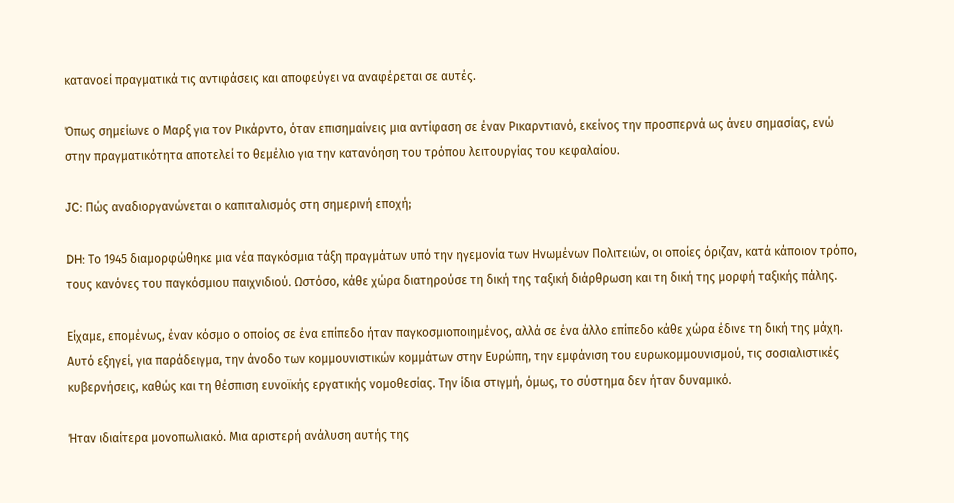κατανοεί πραγματικά τις αντιφάσεις και αποφεύγει να αναφέρεται σε αυτές.

Όπως σημείωνε ο Μαρξ για τον Ρικάρντο, όταν επισημαίνεις μια αντίφαση σε έναν Ρικαρντιανό, εκείνος την προσπερνά ως άνευ σημασίας, ενώ στην πραγματικότητα αποτελεί το θεμέλιο για την κατανόηση του τρόπου λειτουργίας του κεφαλαίου.

JC: Πώς αναδιοργανώνεται ο καπιταλισμός στη σημερινή εποχή;

DH: Το 1945 διαμορφώθηκε μια νέα παγκόσμια τάξη πραγμάτων υπό την ηγεμονία των Ηνωμένων Πολιτειών, οι οποίες όριζαν, κατά κάποιον τρόπο, τους κανόνες του παγκόσμιου παιχνιδιού. Ωστόσο, κάθε χώρα διατηρούσε τη δική της ταξική διάρθρωση και τη δική της μορφή ταξικής πάλης.

Είχαμε, επομένως, έναν κόσμο ο οποίος σε ένα επίπεδο ήταν παγκοσμιοποιημένος, αλλά σε ένα άλλο επίπεδο κάθε χώρα έδινε τη δική της μάχη. Αυτό εξηγεί, για παράδειγμα, την άνοδο των κομμουνιστικών κομμάτων στην Ευρώπη, την εμφάνιση του ευρωκομμουνισμού, τις σοσιαλιστικές κυβερνήσεις, καθώς και τη θέσπιση ευνοϊκής εργατικής νομοθεσίας. Την ίδια στιγμή, όμως, το σύστημα δεν ήταν δυναμικό.

Ήταν ιδιαίτερα μονοπωλιακό. Μια αριστερή ανάλυση αυτής της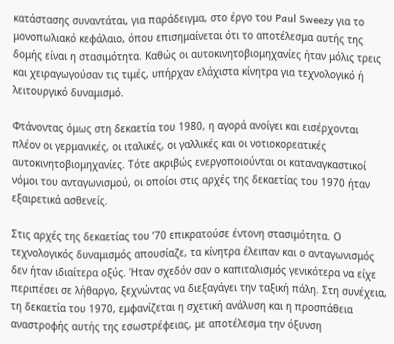κατάστασης συναντάται, για παράδειγμα, στο έργο του Paul Sweezy για το μονοπωλιακό κεφάλαιο, όπου επισημαίνεται ότι το αποτέλεσμα αυτής της δομής είναι η στασιμότητα. Καθώς οι αυτοκινητοβιομηχανίες ήταν μόλις τρεις και χειραγωγούσαν τις τιμές, υπήρχαν ελάχιστα κίνητρα για τεχνολογικό ή λειτουργικό δυναμισμό.

Φτάνοντας όμως στη δεκαετία του 1980, η αγορά ανοίγει και εισέρχονται πλέον οι γερμανικές, οι ιταλικές, οι γαλλικές και οι νοτιοκορεατικές αυτοκινητοβιομηχανίες. Τότε ακριβώς ενεργοποιούνται οι καταναγκαστικοί νόμοι του ανταγωνισμού, οι οποίοι στις αρχές της δεκαετίας του 1970 ήταν εξαιρετικά ασθενείς.

Στις αρχές της δεκαετίας του ’70 επικρατούσε έντονη στασιμότητα. Ο τεχνολογικός δυναμισμός απουσίαζε, τα κίνητρα έλειπαν και ο ανταγωνισμός δεν ήταν ιδιαίτερα οξύς. Ήταν σχεδόν σαν ο καπιταλισμός γενικότερα να είχε περιπέσει σε λήθαργο, ξεχνώντας να διεξαγάγει την ταξική πάλη. Στη συνέχεια, τη δεκαετία του 1970, εμφανίζεται η σχετική ανάλυση και η προσπάθεια αναστροφής αυτής της εσωστρέφειας, με αποτέλεσμα την όξυνση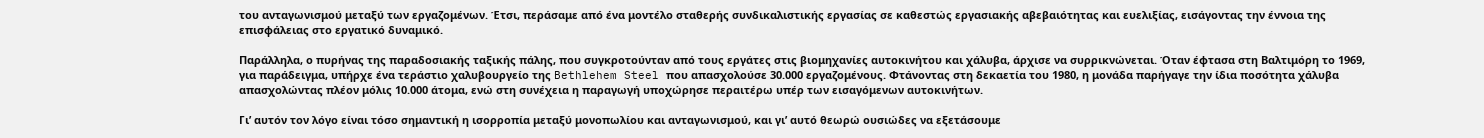του ανταγωνισμού μεταξύ των εργαζομένων. Έτσι, περάσαμε από ένα μοντέλο σταθερής συνδικαλιστικής εργασίας σε καθεστώς εργασιακής αβεβαιότητας και ευελιξίας, εισάγοντας την έννοια της επισφάλειας στο εργατικό δυναμικό.

Παράλληλα, ο πυρήνας της παραδοσιακής ταξικής πάλης, που συγκροτούνταν από τους εργάτες στις βιομηχανίες αυτοκινήτου και χάλυβα, άρχισε να συρρικνώνεται. Όταν έφτασα στη Βαλτιμόρη το 1969, για παράδειγμα, υπήρχε ένα τεράστιο χαλυβουργείο της Bethlehem Steel που απασχολούσε 30.000 εργαζομένους. Φτάνοντας στη δεκαετία του 1980, η μονάδα παρήγαγε την ίδια ποσότητα χάλυβα απασχολώντας πλέον μόλις 10.000 άτομα, ενώ στη συνέχεια η παραγωγή υποχώρησε περαιτέρω υπέρ των εισαγόμενων αυτοκινήτων.

Γι’ αυτόν τον λόγο είναι τόσο σημαντική η ισορροπία μεταξύ μονοπωλίου και ανταγωνισμού, και γι’ αυτό θεωρώ ουσιώδες να εξετάσουμε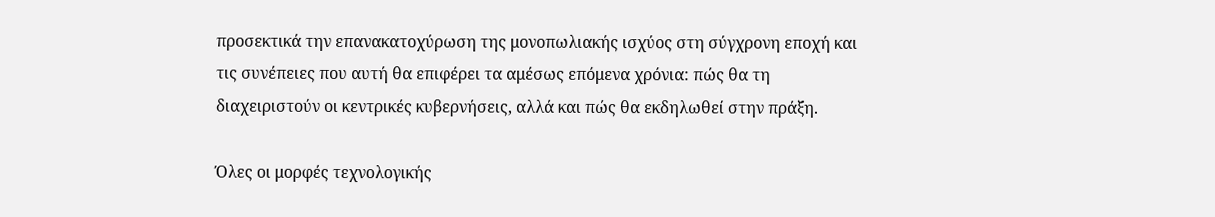προσεκτικά την επανακατοχύρωση της μονοπωλιακής ισχύος στη σύγχρονη εποχή και τις συνέπειες που αυτή θα επιφέρει τα αμέσως επόμενα χρόνια: πώς θα τη διαχειριστούν οι κεντρικές κυβερνήσεις, αλλά και πώς θα εκδηλωθεί στην πράξη.

Όλες οι μορφές τεχνολογικής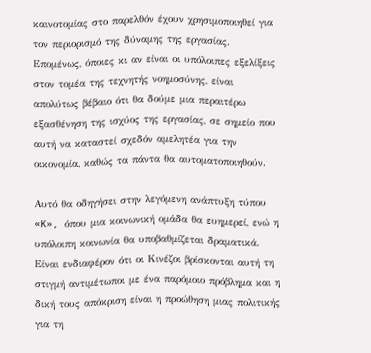καινοτομίας στο παρελθόν έχουν χρησιμοποιηθεί για τον περιορισμό της δύναμης της εργασίας. Επομένως, όποιες κι αν είναι οι υπόλοιπες εξελίξεις στον τομέα της τεχνητής νοημοσύνης, είναι απολύτως βέβαιο ότι θα δούμε μια περαιτέρω εξασθένηση της ισχύος της εργασίας, σε σημείο που αυτή να καταστεί σχεδόν αμελητέα για την οικονομία, καθώς τα πάντα θα αυτοματοποιηθούν.

Αυτό θα οδηγήσει στην λεγόμενη ανάπτυξη τύπου «K», όπου μια κοινωνική ομάδα θα ευημερεί, ενώ η υπόλοιπη κοινωνία θα υποβαθμίζεται δραματικά. Είναι ενδιαφέρον ότι οι Κινέζοι βρίσκονται αυτή τη στιγμή αντιμέτωποι με ένα παρόμοιο πρόβλημα και η δική τους απόκριση είναι η προώθηση μιας πολιτικής για τη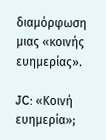διαμόρφωση μιας «κοινής ευημερίας».

JC: «Κοινή ευημερία»;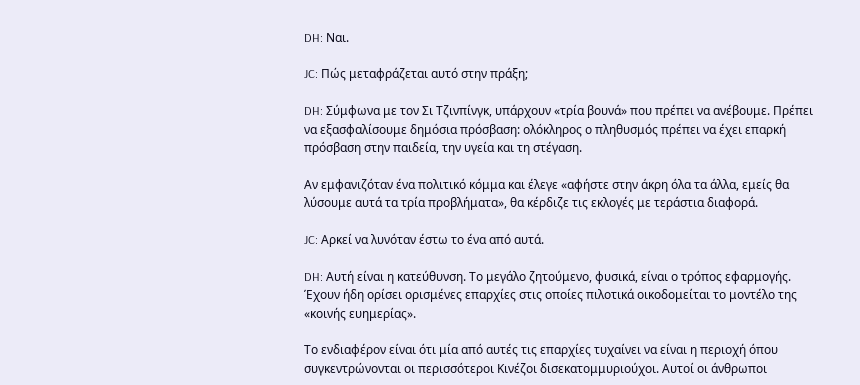DH: Ναι.

JC: Πώς μεταφράζεται αυτό στην πράξη;

DH: Σύμφωνα με τον Σι Τζινπίνγκ, υπάρχουν «τρία βουνά» που πρέπει να ανέβουμε. Πρέπει να εξασφαλίσουμε δημόσια πρόσβαση: ολόκληρος ο πληθυσμός πρέπει να έχει επαρκή πρόσβαση στην παιδεία, την υγεία και τη στέγαση.

Αν εμφανιζόταν ένα πολιτικό κόμμα και έλεγε «αφήστε στην άκρη όλα τα άλλα, εμείς θα λύσουμε αυτά τα τρία προβλήματα», θα κέρδιζε τις εκλογές με τεράστια διαφορά.

JC: Αρκεί να λυνόταν έστω το ένα από αυτά.

DH: Αυτή είναι η κατεύθυνση. Το μεγάλο ζητούμενο, φυσικά, είναι ο τρόπος εφαρμογής. Έχουν ήδη ορίσει ορισμένες επαρχίες στις οποίες πιλοτικά οικοδομείται το μοντέλο της «κοινής ευημερίας».

Το ενδιαφέρον είναι ότι μία από αυτές τις επαρχίες τυχαίνει να είναι η περιοχή όπου συγκεντρώνονται οι περισσότεροι Κινέζοι δισεκατομμυριούχοι. Αυτοί οι άνθρωποι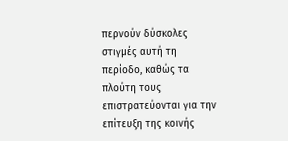περνούν δύσκολες στιγμές αυτή τη περίοδο, καθώς τα πλούτη τους επιστρατεύονται για την επίτευξη της κοινής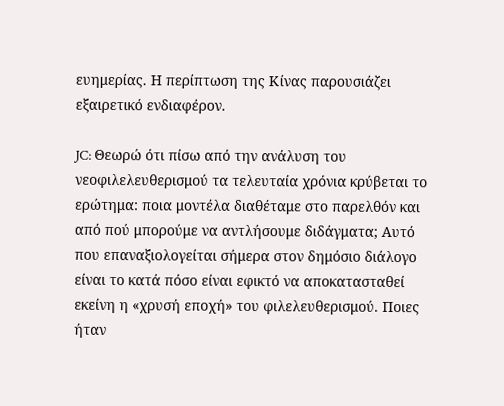ευημερίας. Η περίπτωση της Κίνας παρουσιάζει εξαιρετικό ενδιαφέρον.

JC: Θεωρώ ότι πίσω από την ανάλυση του νεοφιλελευθερισμού τα τελευταία χρόνια κρύβεται το ερώτημα: ποια μοντέλα διαθέταμε στο παρελθόν και από πού μπορούμε να αντλήσουμε διδάγματα; Αυτό που επαναξιολογείται σήμερα στον δημόσιο διάλογο είναι το κατά πόσο είναι εφικτό να αποκατασταθεί εκείνη η «χρυσή εποχή» του φιλελευθερισμού. Ποιες ήταν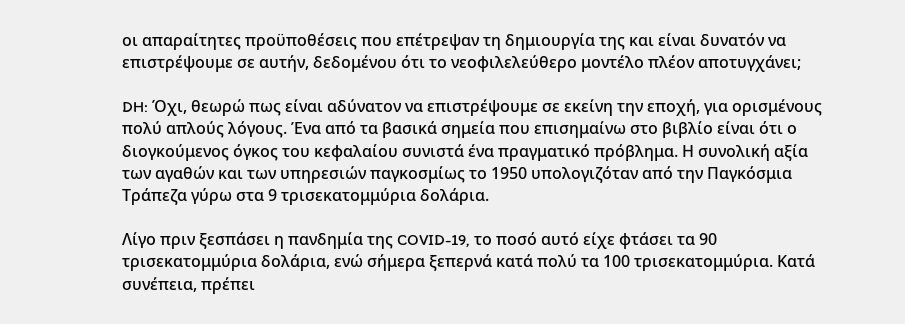οι απαραίτητες προϋποθέσεις που επέτρεψαν τη δημιουργία της και είναι δυνατόν να επιστρέψουμε σε αυτήν, δεδομένου ότι το νεοφιλελεύθερο μοντέλο πλέον αποτυγχάνει;

DH: Όχι, θεωρώ πως είναι αδύνατον να επιστρέψουμε σε εκείνη την εποχή, για ορισμένους πολύ απλούς λόγους. Ένα από τα βασικά σημεία που επισημαίνω στο βιβλίο είναι ότι ο διογκούμενος όγκος του κεφαλαίου συνιστά ένα πραγματικό πρόβλημα. Η συνολική αξία των αγαθών και των υπηρεσιών παγκοσμίως το 1950 υπολογιζόταν από την Παγκόσμια Τράπεζα γύρω στα 9 τρισεκατομμύρια δολάρια.

Λίγο πριν ξεσπάσει η πανδημία της COVID-19, το ποσό αυτό είχε φτάσει τα 90 τρισεκατομμύρια δολάρια, ενώ σήμερα ξεπερνά κατά πολύ τα 100 τρισεκατομμύρια. Κατά συνέπεια, πρέπει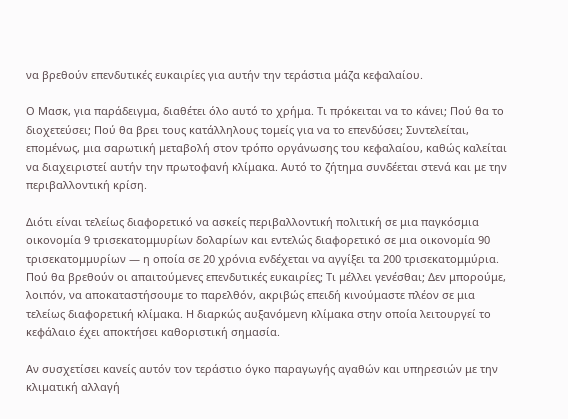να βρεθούν επενδυτικές ευκαιρίες για αυτήν την τεράστια μάζα κεφαλαίου.

Ο Μασκ, για παράδειγμα, διαθέτει όλο αυτό το χρήμα. Τι πρόκειται να το κάνει; Πού θα το διοχετεύσει; Πού θα βρει τους κατάλληλους τομείς για να το επενδύσει; Συντελείται, επομένως, μια σαρωτική μεταβολή στον τρόπο οργάνωσης του κεφαλαίου, καθώς καλείται να διαχειριστεί αυτήν την πρωτοφανή κλίμακα. Αυτό το ζήτημα συνδέεται στενά και με την περιβαλλοντική κρίση.

Διότι είναι τελείως διαφορετικό να ασκείς περιβαλλοντική πολιτική σε μια παγκόσμια οικονομία 9 τρισεκατομμυρίων δολαρίων και εντελώς διαφορετικό σε μια οικονομία 90 τρισεκατομμυρίων — η οποία σε 20 χρόνια ενδέχεται να αγγίξει τα 200 τρισεκατομμύρια. Πού θα βρεθούν οι απαιτούμενες επενδυτικές ευκαιρίες; Τι μέλλει γενέσθαι; Δεν μπορούμε, λοιπόν, να αποκαταστήσουμε το παρελθόν, ακριβώς επειδή κινούμαστε πλέον σε μια τελείως διαφορετική κλίμακα. Η διαρκώς αυξανόμενη κλίμακα στην οποία λειτουργεί το κεφάλαιο έχει αποκτήσει καθοριστική σημασία.

Αν συσχετίσει κανείς αυτόν τον τεράστιο όγκο παραγωγής αγαθών και υπηρεσιών με την κλιματική αλλαγή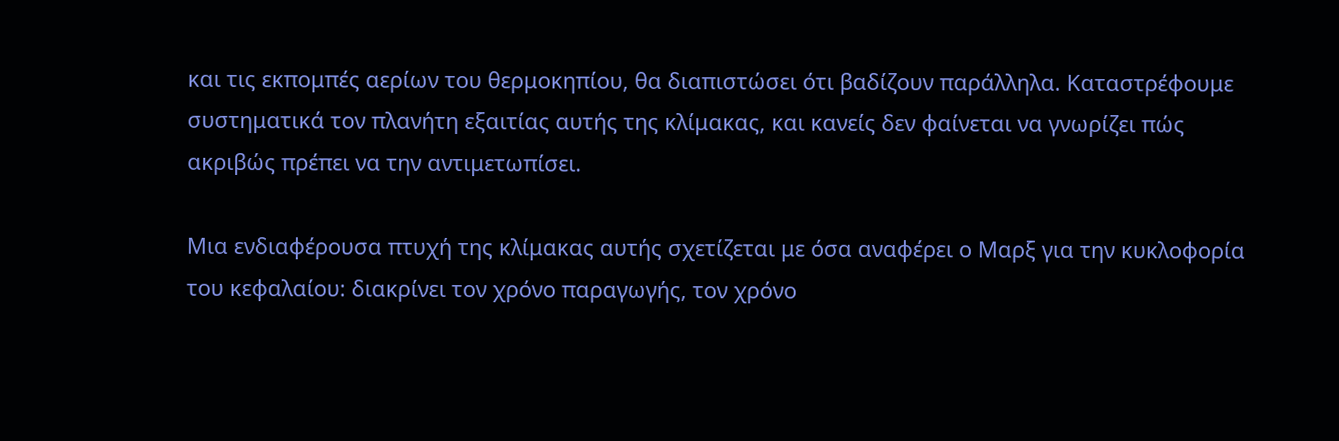και τις εκπομπές αερίων του θερμοκηπίου, θα διαπιστώσει ότι βαδίζουν παράλληλα. Καταστρέφουμε συστηματικά τον πλανήτη εξαιτίας αυτής της κλίμακας, και κανείς δεν φαίνεται να γνωρίζει πώς ακριβώς πρέπει να την αντιμετωπίσει.

Μια ενδιαφέρουσα πτυχή της κλίμακας αυτής σχετίζεται με όσα αναφέρει ο Μαρξ για την κυκλοφορία του κεφαλαίου: διακρίνει τον χρόνο παραγωγής, τον χρόνο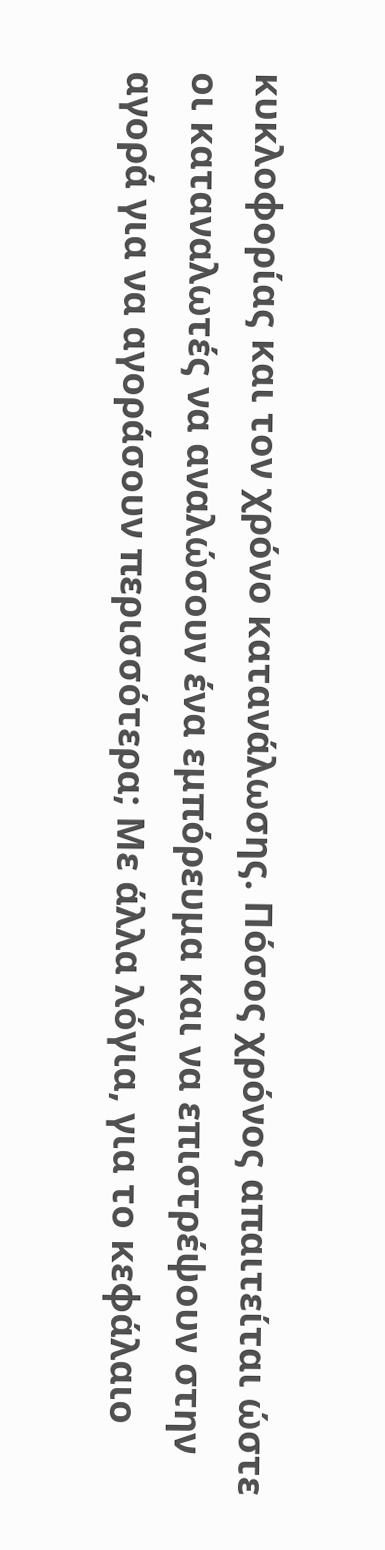κυκλοφορίας και τον χρόνο κατανάλωσης. Πόσος χρόνος απαιτείται ώστε οι καταναλωτές να αναλώσουν ένα εμπόρευμα και να επιστρέψουν στην αγορά για να αγοράσουν περισσότερα; Με άλλα λόγια, για το κεφάλαιο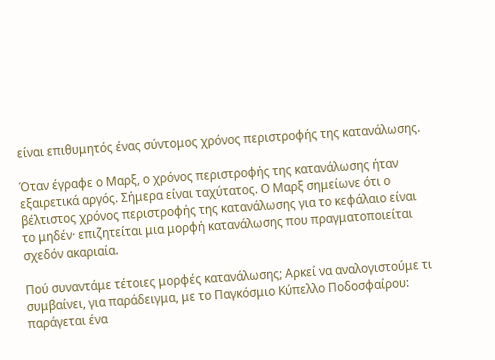είναι επιθυμητός ένας σύντομος χρόνος περιστροφής της κατανάλωσης.

Όταν έγραφε ο Μαρξ, ο χρόνος περιστροφής της κατανάλωσης ήταν εξαιρετικά αργός. Σήμερα είναι ταχύτατος. Ο Μαρξ σημείωνε ότι ο βέλτιστος χρόνος περιστροφής της κατανάλωσης για το κεφάλαιο είναι το μηδέν· επιζητείται μια μορφή κατανάλωσης που πραγματοποιείται σχεδόν ακαριαία.

Πού συναντάμε τέτοιες μορφές κατανάλωσης; Αρκεί να αναλογιστούμε τι συμβαίνει, για παράδειγμα, με το Παγκόσμιο Κύπελλο Ποδοσφαίρου: παράγεται ένα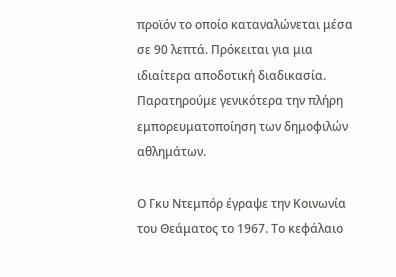προϊόν το οποίο καταναλώνεται μέσα σε 90 λεπτά. Πρόκειται για μια ιδιαίτερα αποδοτική διαδικασία. Παρατηρούμε γενικότερα την πλήρη εμπορευματοποίηση των δημοφιλών αθλημάτων.

Ο Γκυ Ντεμπόρ έγραψε την Κοινωνία του Θεάματος το 1967. Το κεφάλαιο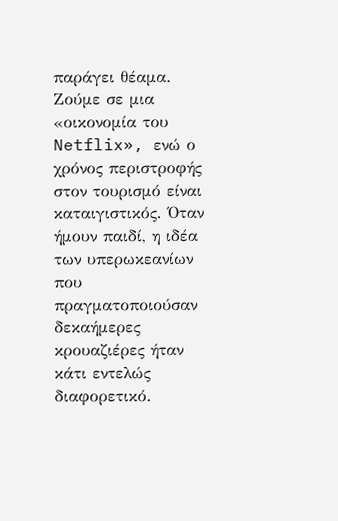παράγει θέαμα. Ζούμε σε μια «οικονομία του Netflix», ενώ ο χρόνος περιστροφής στον τουρισμό είναι καταιγιστικός. Όταν ήμουν παιδί, η ιδέα των υπερωκεανίων που πραγματοποιούσαν δεκαήμερες κρουαζιέρες ήταν κάτι εντελώς διαφορετικό.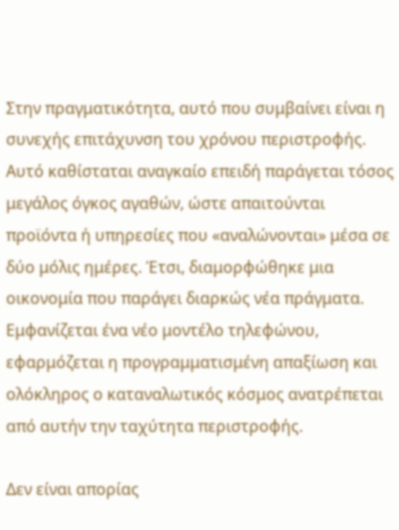Στην πραγματικότητα, αυτό που συμβαίνει είναι η συνεχής επιτάχυνση του χρόνου περιστροφής. Αυτό καθίσταται αναγκαίο επειδή παράγεται τόσος μεγάλος όγκος αγαθών, ώστε απαιτούνται προϊόντα ή υπηρεσίες που «αναλώνονται» μέσα σε δύο μόλις ημέρες. Έτσι, διαμορφώθηκε μια οικονομία που παράγει διαρκώς νέα πράγματα. Εμφανίζεται ένα νέο μοντέλο τηλεφώνου, εφαρμόζεται η προγραμματισμένη απαξίωση και ολόκληρος ο καταναλωτικός κόσμος ανατρέπεται από αυτήν την ταχύτητα περιστροφής.

Δεν είναι απορίας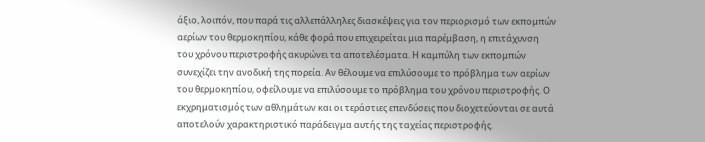άξιο, λοιπόν, που παρά τις αλλεπάλληλες διασκέψεις για τον περιορισμό των εκπομπών αερίων του θερμοκηπίου, κάθε φορά που επιχειρείται μια παρέμβαση, η επιτάχυνση του χρόνου περιστροφής ακυρώνει τα αποτελέσματα. Η καμπύλη των εκπομπών συνεχίζει την ανοδική της πορεία. Αν θέλουμε να επιλύσουμε το πρόβλημα των αερίων του θερμοκηπίου, οφείλουμε να επιλύσουμε το πρόβλημα του χρόνου περιστροφής. Ο εκχρηματισμός των αθλημάτων και οι τεράστιες επενδύσεις που διοχετεύονται σε αυτά αποτελούν χαρακτηριστικό παράδειγμα αυτής της ταχείας περιστροφής.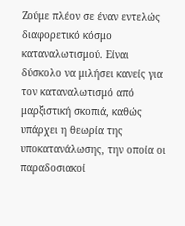Ζούμε πλέον σε έναν εντελώς διαφορετικό κόσμο καταναλωτισμού. Είναι δύσκολο να μιλήσει κανείς για τον καταναλωτισμό από μαρξιστική σκοπιά, καθώς υπάρχει η θεωρία της υποκατανάλωσης, την οποία οι παραδοσιακοί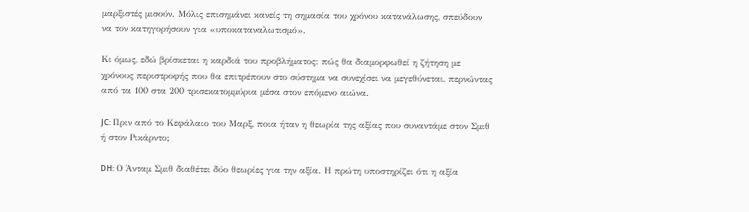μαρξιστές μισούν. Μόλις επισημάνει κανείς τη σημασία του χρόνου κατανάλωσης, σπεύδουν να τον κατηγορήσουν για «υποκαταναλωτισμό».

Κι όμως, εδώ βρίσκεται η καρδιά του προβλήματος: πώς θα διαμορφωθεί η ζήτηση με χρόνους περιστροφής που θα επιτρέπουν στο σύστημα να συνεχίσει να μεγεθύνεται, περνώντας από τα 100 στα 200 τρισεκατομμύρια μέσα στον επόμενο αιώνα.

JC: Πριν από το Κεφάλαιο του Μαρξ, ποια ήταν η θεωρία της αξίας που συναντάμε στον Σμιθ ή στον Ρικάρντο;

DH: Ο Άνταμ Σμιθ διαθέτει δύο θεωρίες για την αξία. Η πρώτη υποστηρίζει ότι η αξία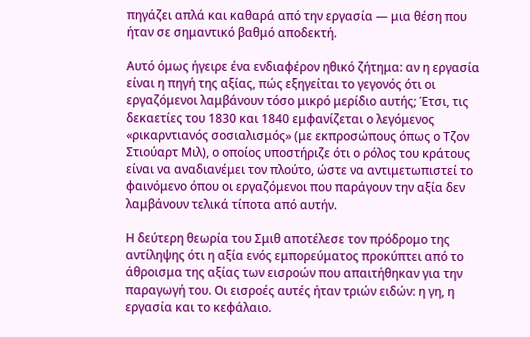πηγάζει απλά και καθαρά από την εργασία — μια θέση που ήταν σε σημαντικό βαθμό αποδεκτή.

Αυτό όμως ήγειρε ένα ενδιαφέρον ηθικό ζήτημα: αν η εργασία είναι η πηγή της αξίας, πώς εξηγείται το γεγονός ότι οι εργαζόμενοι λαμβάνουν τόσο μικρό μερίδιο αυτής; Έτσι, τις δεκαετίες του 1830 και 1840 εμφανίζεται ο λεγόμενος «ρικαρντιανός σοσιαλισμός» (με εκπροσώπους όπως ο Τζον Στιούαρτ Μιλ), ο οποίος υποστήριζε ότι ο ρόλος του κράτους είναι να αναδιανέμει τον πλούτο, ώστε να αντιμετωπιστεί το φαινόμενο όπου οι εργαζόμενοι που παράγουν την αξία δεν λαμβάνουν τελικά τίποτα από αυτήν.

Η δεύτερη θεωρία του Σμιθ αποτέλεσε τον πρόδρομο της αντίληψης ότι η αξία ενός εμπορεύματος προκύπτει από το άθροισμα της αξίας των εισροών που απαιτήθηκαν για την παραγωγή του. Οι εισροές αυτές ήταν τριών ειδών: η γη, η εργασία και το κεφάλαιο.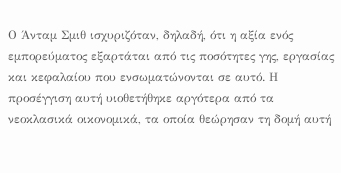Ο Άνταμ Σμιθ ισχυριζόταν, δηλαδή, ότι η αξία ενός εμπορεύματος εξαρτάται από τις ποσότητες γης, εργασίας και κεφαλαίου που ενσωματώνονται σε αυτό. Η προσέγγιση αυτή υιοθετήθηκε αργότερα από τα νεοκλασικά οικονομικά, τα οποία θεώρησαν τη δομή αυτή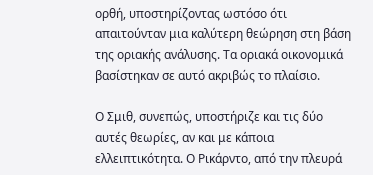ορθή, υποστηρίζοντας ωστόσο ότι απαιτούνταν μια καλύτερη θεώρηση στη βάση της οριακής ανάλυσης. Τα οριακά οικονομικά βασίστηκαν σε αυτό ακριβώς το πλαίσιο.

Ο Σμιθ, συνεπώς, υποστήριζε και τις δύο αυτές θεωρίες, αν και με κάποια ελλειπτικότητα. Ο Ρικάρντο, από την πλευρά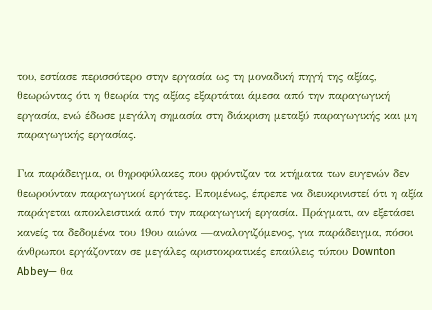του, εστίασε περισσότερο στην εργασία ως τη μοναδική πηγή της αξίας, θεωρώντας ότι η θεωρία της αξίας εξαρτάται άμεσα από την παραγωγική εργασία, ενώ έδωσε μεγάλη σημασία στη διάκριση μεταξύ παραγωγικής και μη παραγωγικής εργασίας.

Για παράδειγμα, οι θηροφύλακες που φρόντιζαν τα κτήματα των ευγενών δεν θεωρούνταν παραγωγικοί εργάτες. Επομένως, έπρεπε να διευκρινιστεί ότι η αξία παράγεται αποκλειστικά από την παραγωγική εργασία. Πράγματι, αν εξετάσει κανείς τα δεδομένα του 19ου αιώνα —αναλογιζόμενος, για παράδειγμα, πόσοι άνθρωποι εργάζονταν σε μεγάλες αριστοκρατικές επαύλεις τύπου Downton Abbey— θα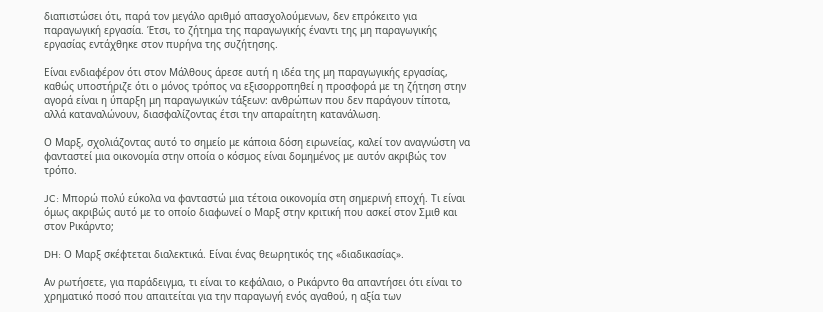διαπιστώσει ότι, παρά τον μεγάλο αριθμό απασχολούμενων, δεν επρόκειτο για παραγωγική εργασία. Έτσι, το ζήτημα της παραγωγικής έναντι της μη παραγωγικής εργασίας εντάχθηκε στον πυρήνα της συζήτησης.

Είναι ενδιαφέρον ότι στον Μάλθους άρεσε αυτή η ιδέα της μη παραγωγικής εργασίας, καθώς υποστήριζε ότι ο μόνος τρόπος να εξισορροπηθεί η προσφορά με τη ζήτηση στην αγορά είναι η ύπαρξη μη παραγωγικών τάξεων: ανθρώπων που δεν παράγουν τίποτα, αλλά καταναλώνουν, διασφαλίζοντας έτσι την απαραίτητη κατανάλωση.

Ο Μαρξ, σχολιάζοντας αυτό το σημείο με κάποια δόση ειρωνείας, καλεί τον αναγνώστη να φανταστεί μια οικονομία στην οποία ο κόσμος είναι δομημένος με αυτόν ακριβώς τον τρόπο.

JC: Μπορώ πολύ εύκολα να φανταστώ μια τέτοια οικονομία στη σημερινή εποχή. Τι είναι όμως ακριβώς αυτό με το οποίο διαφωνεί ο Μαρξ στην κριτική που ασκεί στον Σμιθ και στον Ρικάρντο;

DH: Ο Μαρξ σκέφτεται διαλεκτικά. Είναι ένας θεωρητικός της «διαδικασίας».

Αν ρωτήσετε, για παράδειγμα, τι είναι το κεφάλαιο, ο Ρικάρντο θα απαντήσει ότι είναι το χρηματικό ποσό που απαιτείται για την παραγωγή ενός αγαθού, η αξία των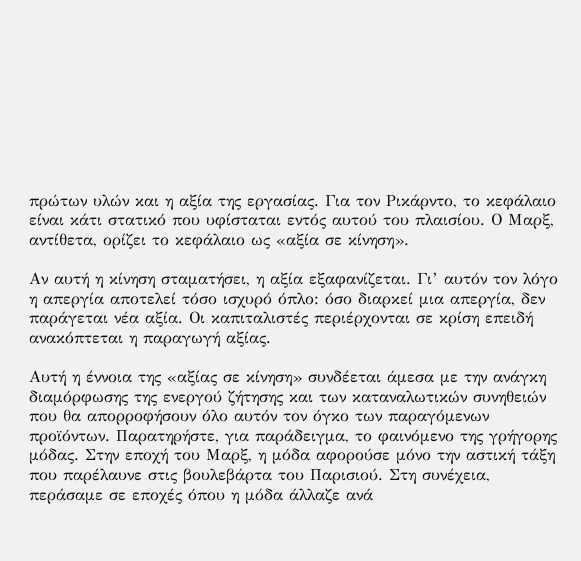πρώτων υλών και η αξία της εργασίας. Για τον Ρικάρντο, το κεφάλαιο είναι κάτι στατικό που υφίσταται εντός αυτού του πλαισίου. Ο Μαρξ, αντίθετα, ορίζει το κεφάλαιο ως «αξία σε κίνηση».

Αν αυτή η κίνηση σταματήσει, η αξία εξαφανίζεται. Γι’ αυτόν τον λόγο η απεργία αποτελεί τόσο ισχυρό όπλο: όσο διαρκεί μια απεργία, δεν παράγεται νέα αξία. Οι καπιταλιστές περιέρχονται σε κρίση επειδή ανακόπτεται η παραγωγή αξίας.

Αυτή η έννοια της «αξίας σε κίνηση» συνδέεται άμεσα με την ανάγκη διαμόρφωσης της ενεργού ζήτησης και των καταναλωτικών συνηθειών που θα απορροφήσουν όλο αυτόν τον όγκο των παραγόμενων προϊόντων. Παρατηρήστε, για παράδειγμα, το φαινόμενο της γρήγορης μόδας. Στην εποχή του Μαρξ, η μόδα αφορούσε μόνο την αστική τάξη που παρέλαυνε στις βουλεβάρτα του Παρισιού. Στη συνέχεια, περάσαμε σε εποχές όπου η μόδα άλλαζε ανά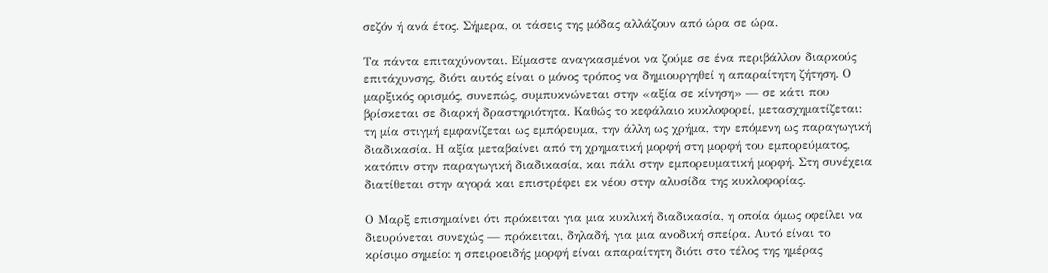σεζόν ή ανά έτος. Σήμερα, οι τάσεις της μόδας αλλάζουν από ώρα σε ώρα.

Τα πάντα επιταχύνονται. Είμαστε αναγκασμένοι να ζούμε σε ένα περιβάλλον διαρκούς επιτάχυνσης, διότι αυτός είναι ο μόνος τρόπος να δημιουργηθεί η απαραίτητη ζήτηση. Ο μαρξικός ορισμός, συνεπώς, συμπυκνώνεται στην «αξία σε κίνηση» — σε κάτι που βρίσκεται σε διαρκή δραστηριότητα. Καθώς το κεφάλαιο κυκλοφορεί, μετασχηματίζεται: τη μία στιγμή εμφανίζεται ως εμπόρευμα, την άλλη ως χρήμα, την επόμενη ως παραγωγική διαδικασία. Η αξία μεταβαίνει από τη χρηματική μορφή στη μορφή του εμπορεύματος, κατόπιν στην παραγωγική διαδικασία, και πάλι στην εμπορευματική μορφή. Στη συνέχεια διατίθεται στην αγορά και επιστρέφει εκ νέου στην αλυσίδα της κυκλοφορίας.

Ο Μαρξ επισημαίνει ότι πρόκειται για μια κυκλική διαδικασία, η οποία όμως οφείλει να διευρύνεται συνεχώς — πρόκειται, δηλαδή, για μια ανοδική σπείρα. Αυτό είναι το κρίσιμο σημείο: η σπειροειδής μορφή είναι απαραίτητη διότι στο τέλος της ημέρας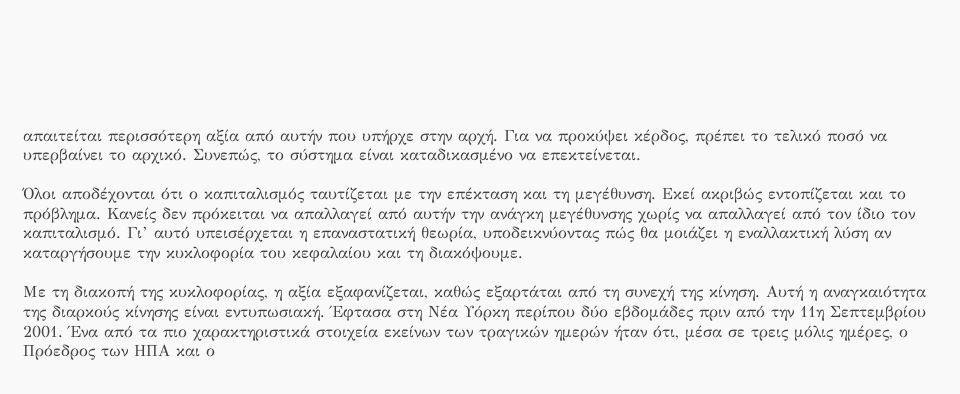απαιτείται περισσότερη αξία από αυτήν που υπήρχε στην αρχή. Για να προκύψει κέρδος, πρέπει το τελικό ποσό να υπερβαίνει το αρχικό. Συνεπώς, το σύστημα είναι καταδικασμένο να επεκτείνεται.

Όλοι αποδέχονται ότι ο καπιταλισμός ταυτίζεται με την επέκταση και τη μεγέθυνση. Εκεί ακριβώς εντοπίζεται και το πρόβλημα. Κανείς δεν πρόκειται να απαλλαγεί από αυτήν την ανάγκη μεγέθυνσης χωρίς να απαλλαγεί από τον ίδιο τον καπιταλισμό. Γι’ αυτό υπεισέρχεται η επαναστατική θεωρία, υποδεικνύοντας πώς θα μοιάζει η εναλλακτική λύση αν καταργήσουμε την κυκλοφορία του κεφαλαίου και τη διακόψουμε.

Με τη διακοπή της κυκλοφορίας, η αξία εξαφανίζεται, καθώς εξαρτάται από τη συνεχή της κίνηση. Αυτή η αναγκαιότητα της διαρκούς κίνησης είναι εντυπωσιακή. Έφτασα στη Νέα Υόρκη περίπου δύο εβδομάδες πριν από την 11η Σεπτεμβρίου 2001. Ένα από τα πιο χαρακτηριστικά στοιχεία εκείνων των τραγικών ημερών ήταν ότι, μέσα σε τρεις μόλις ημέρες, ο Πρόεδρος των ΗΠΑ και ο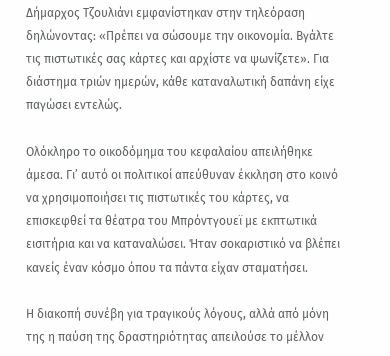Δήμαρχος Τζουλιάνι εμφανίστηκαν στην τηλεόραση δηλώνοντας: «Πρέπει να σώσουμε την οικονομία. Βγάλτε τις πιστωτικές σας κάρτες και αρχίστε να ψωνίζετε». Για διάστημα τριών ημερών, κάθε καταναλωτική δαπάνη είχε παγώσει εντελώς.

Ολόκληρο το οικοδόμημα του κεφαλαίου απειλήθηκε άμεσα. Γι’ αυτό οι πολιτικοί απεύθυναν έκκληση στο κοινό να χρησιμοποιήσει τις πιστωτικές του κάρτες, να επισκεφθεί τα θέατρα του Μπρόντγουεϊ με εκπτωτικά εισιτήρια και να καταναλώσει. Ήταν σοκαριστικό να βλέπει κανείς έναν κόσμο όπου τα πάντα είχαν σταματήσει.

Η διακοπή συνέβη για τραγικούς λόγους, αλλά από μόνη της η παύση της δραστηριότητας απειλούσε το μέλλον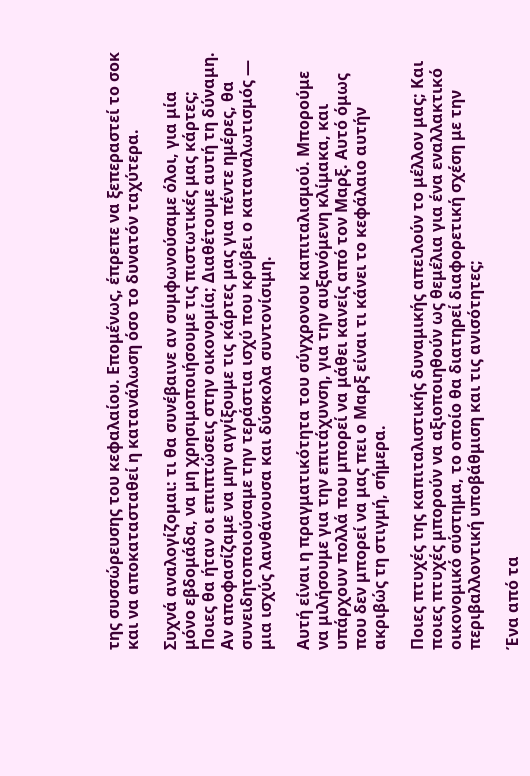της συσσώρευσης του κεφαλαίου. Επομένως, έπρεπε να ξεπεραστεί το σοκ και να αποκατασταθεί η κατανάλωση όσο το δυνατόν ταχύτερα.

Συχνά αναλογίζομαι: τι θα συνέβαινε αν συμφωνούσαμε όλοι, για μία μόνο εβδομάδα, να μη χρησιμοποιήσουμε τις πιστωτικές μας κάρτες; Ποιες θα ήταν οι επιπτώσεις στην οικονομία; Διαθέτουμε αυτή τη δύναμη. Αν αποφασίζαμε να μην αγγίξουμε τις κάρτες μας για πέντε ημέρες, θα συνειδητοποιούσαμε την τεράστια ισχύ που κρύβει ο καταναλωτισμός — μια ισχύς λανθάνουσα και δύσκολα συντονίσιμη.

Αυτή είναι η πραγματικότητα του σύγχρονου καπιταλισμού. Μπορούμε να μιλήσουμε για την επιτάχυνση, για την αυξανόμενη κλίμακα, και υπάρχουν πολλά που μπορεί να μάθει κανείς από τον Μαρξ. Αυτό όμως που δεν μπορεί να μας πει ο Μαρξ είναι τι κάνει το κεφάλαιο αυτήν ακριβώς τη στιγμή, σήμερα.

Ποιες πτυχές της καπιταλιστικής δυναμικής απειλούν το μέλλον μας; Και ποιες πτυχές μπορούν να αξιοποιηθούν ως θεμέλια για ένα εναλλακτικό οικονομικό σύστημα, το οποίο θα διατηρεί διαφορετική σχέση με την περιβαλλοντική υποβάθμιση και τις ανισότητες;

Ένα από τα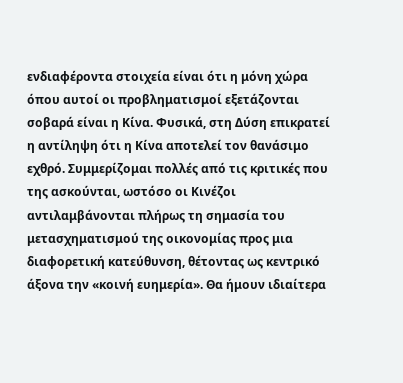ενδιαφέροντα στοιχεία είναι ότι η μόνη χώρα όπου αυτοί οι προβληματισμοί εξετάζονται σοβαρά είναι η Κίνα. Φυσικά, στη Δύση επικρατεί η αντίληψη ότι η Κίνα αποτελεί τον θανάσιμο εχθρό. Συμμερίζομαι πολλές από τις κριτικές που της ασκούνται, ωστόσο οι Κινέζοι αντιλαμβάνονται πλήρως τη σημασία του μετασχηματισμού της οικονομίας προς μια διαφορετική κατεύθυνση, θέτοντας ως κεντρικό άξονα την «κοινή ευημερία». Θα ήμουν ιδιαίτερα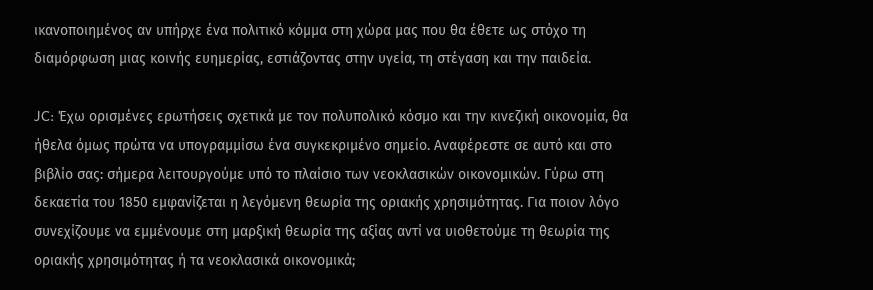ικανοποιημένος αν υπήρχε ένα πολιτικό κόμμα στη χώρα μας που θα έθετε ως στόχο τη διαμόρφωση μιας κοινής ευημερίας, εστιάζοντας στην υγεία, τη στέγαση και την παιδεία.

JC: Έχω ορισμένες ερωτήσεις σχετικά με τον πολυπολικό κόσμο και την κινεζική οικονομία, θα ήθελα όμως πρώτα να υπογραμμίσω ένα συγκεκριμένο σημείο. Αναφέρεστε σε αυτό και στο βιβλίο σας: σήμερα λειτουργούμε υπό το πλαίσιο των νεοκλασικών οικονομικών. Γύρω στη δεκαετία του 1850 εμφανίζεται η λεγόμενη θεωρία της οριακής χρησιμότητας. Για ποιον λόγο συνεχίζουμε να εμμένουμε στη μαρξική θεωρία της αξίας αντί να υιοθετούμε τη θεωρία της οριακής χρησιμότητας ή τα νεοκλασικά οικονομικά;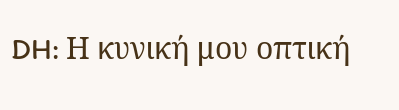DH: Η κυνική μου οπτική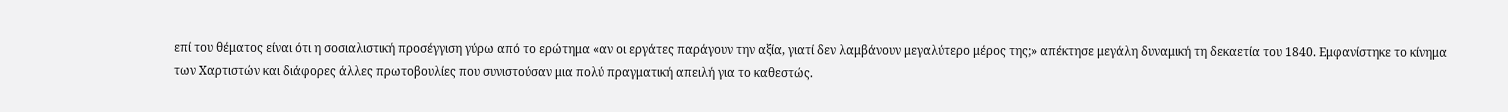επί του θέματος είναι ότι η σοσιαλιστική προσέγγιση γύρω από το ερώτημα «αν οι εργάτες παράγουν την αξία, γιατί δεν λαμβάνουν μεγαλύτερο μέρος της;» απέκτησε μεγάλη δυναμική τη δεκαετία του 1840. Εμφανίστηκε το κίνημα των Χαρτιστών και διάφορες άλλες πρωτοβουλίες που συνιστούσαν μια πολύ πραγματική απειλή για το καθεστώς.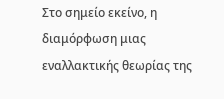Στο σημείο εκείνο, η διαμόρφωση μιας εναλλακτικής θεωρίας της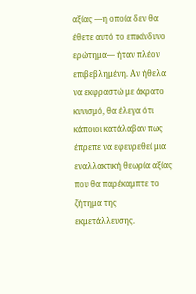αξίας —η οποία δεν θα έθετε αυτό το επικίνδυνο ερώτημα— ήταν πλέον επιβεβλημένη. Αν ήθελα να εκφραστώ με άκρατο κυνισμό, θα έλεγα ότι κάποιοι κατάλαβαν πως έπρεπε να εφευρεθεί μια εναλλακτική θεωρία αξίας που θα παρέκαμπτε το ζήτημα της εκμετάλλευσης.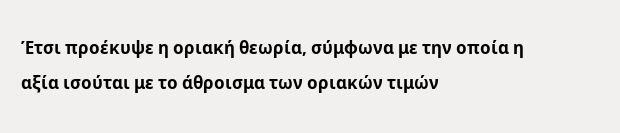Έτσι προέκυψε η οριακή θεωρία, σύμφωνα με την οποία η αξία ισούται με το άθροισμα των οριακών τιμών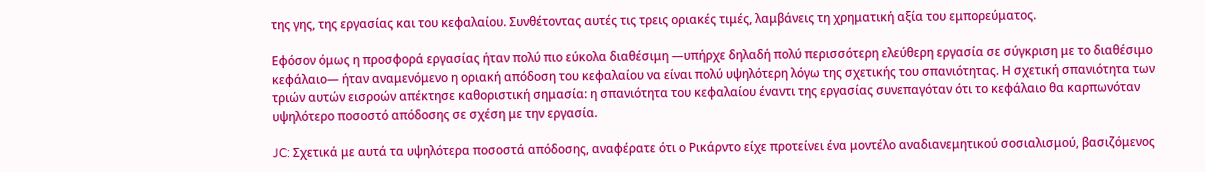της γης, της εργασίας και του κεφαλαίου. Συνθέτοντας αυτές τις τρεις οριακές τιμές, λαμβάνεις τη χρηματική αξία του εμπορεύματος.

Εφόσον όμως η προσφορά εργασίας ήταν πολύ πιο εύκολα διαθέσιμη —υπήρχε δηλαδή πολύ περισσότερη ελεύθερη εργασία σε σύγκριση με το διαθέσιμο κεφάλαιο— ήταν αναμενόμενο η οριακή απόδοση του κεφαλαίου να είναι πολύ υψηλότερη λόγω της σχετικής του σπανιότητας. Η σχετική σπανιότητα των τριών αυτών εισροών απέκτησε καθοριστική σημασία: η σπανιότητα του κεφαλαίου έναντι της εργασίας συνεπαγόταν ότι το κεφάλαιο θα καρπωνόταν υψηλότερο ποσοστό απόδοσης σε σχέση με την εργασία.

JC: Σχετικά με αυτά τα υψηλότερα ποσοστά απόδοσης, αναφέρατε ότι ο Ρικάρντο είχε προτείνει ένα μοντέλο αναδιανεμητικού σοσιαλισμού, βασιζόμενος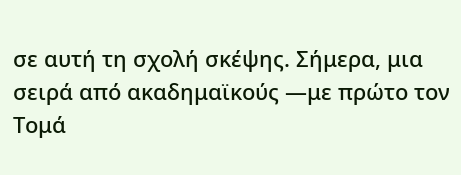σε αυτή τη σχολή σκέψης. Σήμερα, μια σειρά από ακαδημαϊκούς —με πρώτο τον Τομά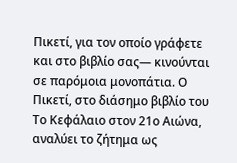Πικετί, για τον οποίο γράφετε και στο βιβλίο σας— κινούνται σε παρόμοια μονοπάτια. Ο Πικετί, στο διάσημο βιβλίο του Το Κεφάλαιο στον 21ο Αιώνα, αναλύει το ζήτημα ως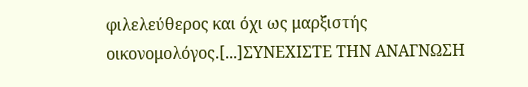φιλελεύθερος και όχι ως μαρξιστής οικονομολόγος.[...]ΣΥΝΕΧΙΣΤΕ ΤΗΝ ΑΝΑΓΝΩΣΗ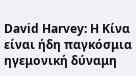David Harvey: Η Κίνα είναι ήδη παγκόσμια ηγεμονική δύναμη